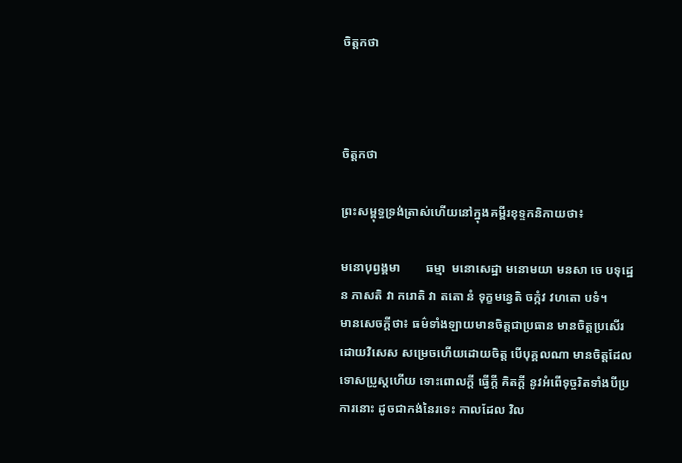ចិត្តកថា



ចិត្តកថា

ព្រះសម្ពុទ្ធទ្រង់ត្រាស់ហើយនៅក្នុងគម្ពីរខុទ្ទកនិកាយថា៖

មនោបុព្វង្គមា        ធម្មា  មនោសេដ្ឋា មនោមយា មនសា ចេ បទុដ្ឋេន ភាសតិ វា ករោតិ វា តតោ នំ ទុក្ខមន្វេតិ ចក្កំវ វហតោ បទំ។
មានសេចក្តីថា៖ ធម៌ទាំងឡាយមានចិត្តជាប្រធាន មានចិត្តប្រសើរ ដោយវិសេស សម្រេចហើយដោយចិត្ត បើបុគ្គលណា មានចិត្តដែលទោសប្រូស្តហើយ ទោះពោលក្តី ធ្វើក្តី គិតក្តី នូវអំពើទុច្ចរិតទាំងបីប្រការនោះ ដូចជាកង់នៃរទេះ កាលដែល វិល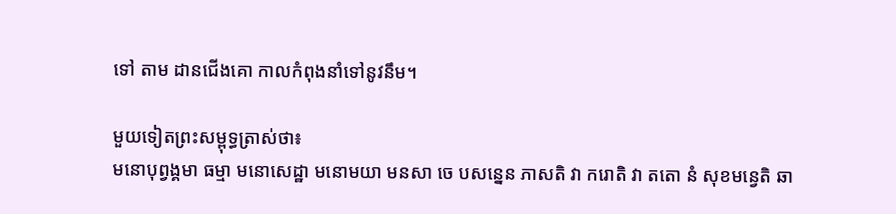ទៅ តាម ដានជើងគោ កាលកំពុងនាំទៅនូវនឹម។

មួយទៀតព្រះសម្ពុទ្ធត្រាស់ថា៖
មនោបុព្វង្គមា ធម្មា មនោសេដ្ឋា មនោមយា មនសា ចេ បសន្នេន ភាសតិ វា ករោតិ វា តតោ នំ សុខមន្វេតិ ឆា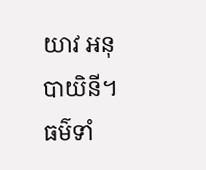យាវ អនុបាយិនី។
ធម៌ទាំ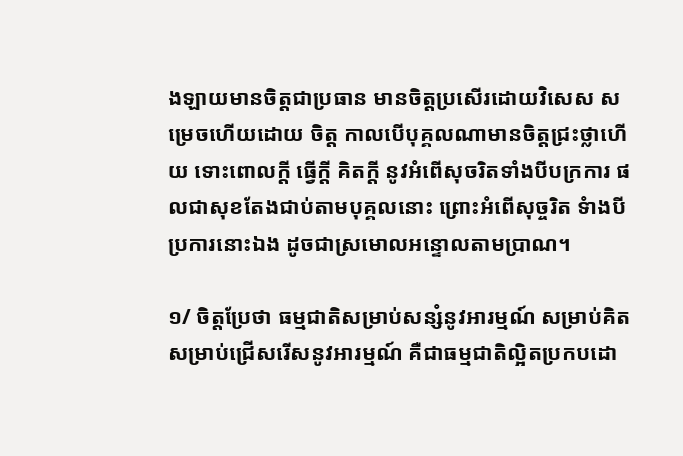ងឡាយមានចិត្តជាប្រធាន មានចិត្តប្រសើរដោយវិសេស សម្រេចហើយដោយ ចិត្ត កាលបើបុគ្គលណាមានចិត្តជ្រះថ្លាហើយ ទោះពោលក្តី ធ្វើក្តី គិតក្តី នូវអំពើសុចរិតទាំងបីបក្រការ ផលជាសុខតែងជាប់តាមបុគ្គលនោះ ព្រោះអំពើសុច្ចរិត ទំាងបីប្រការនោះឯង ដូចជាស្រមោលអន្ទោលតាមប្រាណ។

១/ ចិត្តប្រែថា ធម្មជាតិសម្រាប់សន្សំនូវអារម្មណ៍ សម្រាប់គិត សម្រាប់ជ្រើសរើសនូវអារម្មណ៍ គឺជាធម្មជាតិល្អិតប្រកបដោ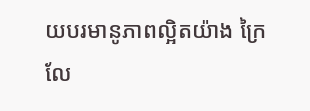យបរមានូភាពល្អិតយ៉ាង ក្រៃលែ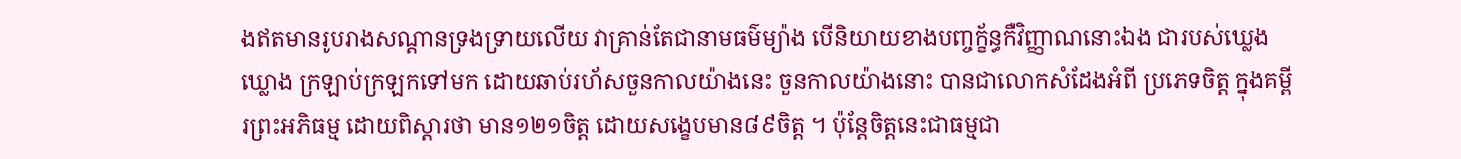ងឥតមានរូបរាងសណ្តានទ្រងទ្រាយលើយ វាគ្រាន់តែជានាមធម៌ម្យ៉ាង បើនិយាយខាងបញ្ចក្ខ័ន្ធកឺវិញ្ញាណនោះឯង ជារបស់ឃ្លេងឃ្លោង ក្រឡាប់ក្រឡកទៅមក ដោយឆាប់រហ័សចួនកាលយ៉ាងនេះ ចួនកាលយ៉ាងនោះ បានជាលោកសំដែងអំពី ប្រភេទចិត្ត ក្នុងគម្ពីរព្រះអភិធម្ម ដោយពិស្តារថា មាន១២១ចិត្ត ដោយសង្ខេបមាន៨៩ចិត្ត ។ ប៉ុន្តែចិត្តនេះជាធម្មជា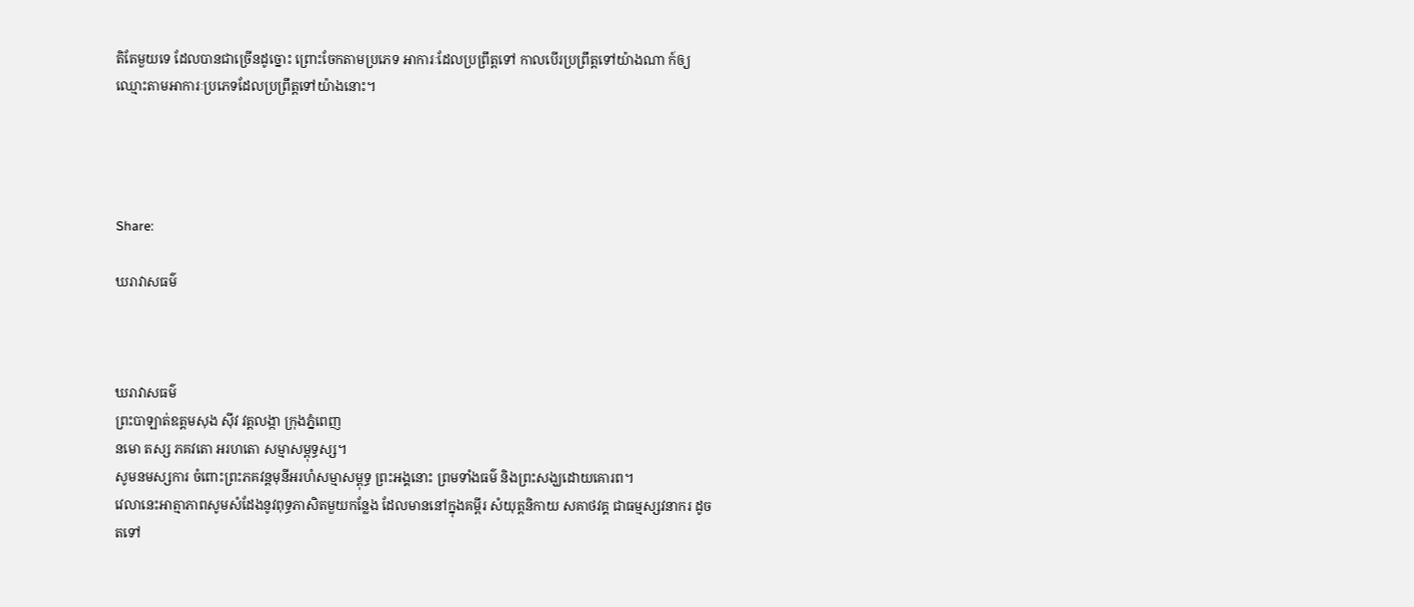តិតែមួយទេ ដែលបានជាច្រើនដូច្នោះ ព្រោះចែកតាមប្រភេទ អាការៈដែលប្រព្រឹត្តទៅ កាលបើរប្រព្រឹត្តទៅយ៉ាងណា ក៍ឲ្យឈ្មោះតាមអាការៈប្រភេទដែលប្រព្រឹត្តទៅយ៉ាងនោះ។




Share:

ឃរាវាសធម៌



ឃរាវាសធម៌
ព្រះបាឡាត់ឧត្តមសុង ស៊ីវ វត្តលង្កា ក្រុងភ្នំពេញ
នមោ តស្ស ភគវតោ អរហតោ សម្មាសម្ពុទ្ធស្ស។
សូមនមស្សការ ចំពោះព្រះភគវន្តមុនីអរហំសម្មាសម្ពុទ្ធ ព្រះអង្គនោះ ព្រមទាំងធម៌ និងព្រះសង្ឃដោយគោរព។
វេលានេះអាត្មាភាពសូមសំដែងនូវពុទ្ធភាសិតមួយកន្លែង ដែលមាននៅក្នុងគម្ពីរ សំយុត្តនិកាយ សគាថវគ្គ ជាធម្មស្សវនាករ ដូចតទៅ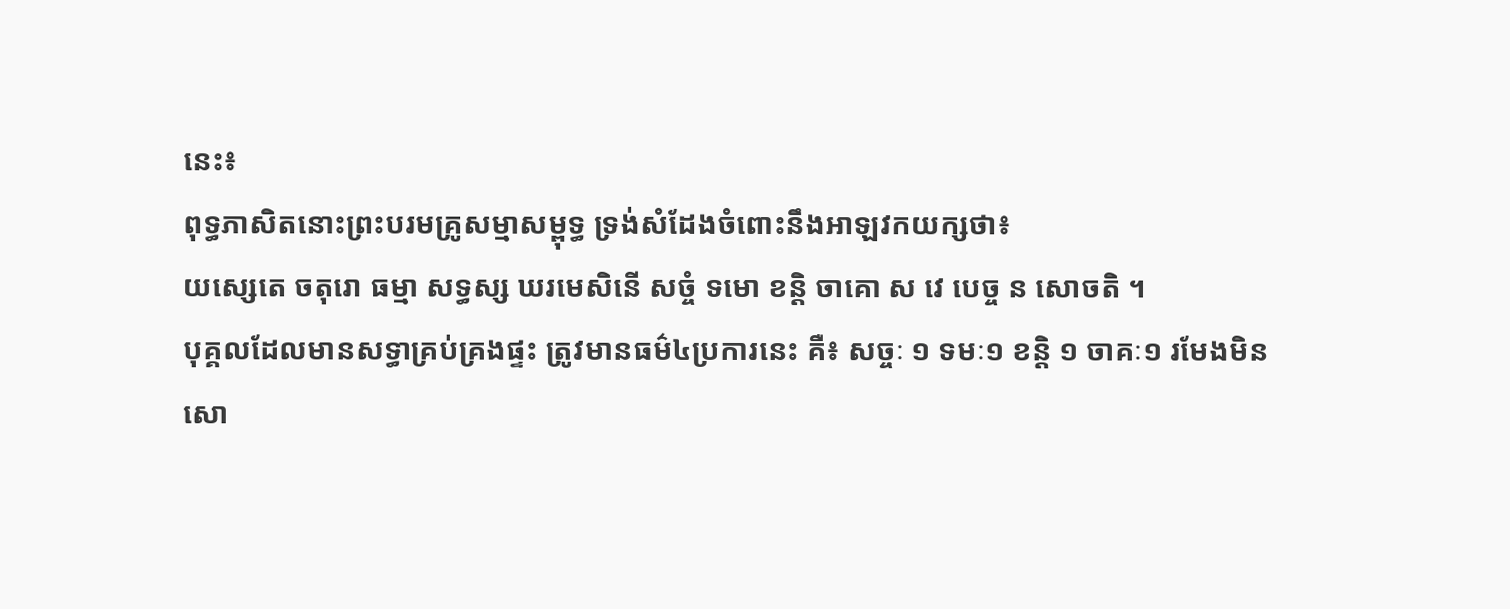នេះ៖
ពុទ្ធភាសិតនោះព្រះបរមគ្រូសម្មាសម្ពុទ្ធ ទ្រង់សំដែងចំពោះនឹងអាឡវកយក្សថា៖
យស្សេតេ ចតុរោ ធម្មា សទ្ធស្ស ឃរមេសិនើ សច្ចំ ទមោ ខន្តិ ចាគោ ស វេ បេច្ច ន សោចតិ ។
បុគ្គលដែលមានសទ្ធាគ្រប់គ្រងផ្ទះ ត្រូវមានធម៌៤ប្រការនេះ គឺ៖ សច្ចៈ ១ ទមៈ១ ខន្តិ ១ ចាគៈ១ រមែងមិនសោ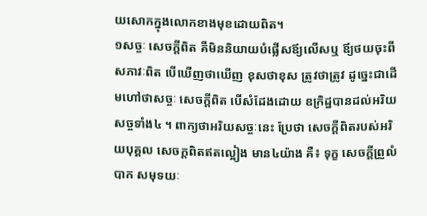យសោកក្នុងលោកខាងមុខដោយពិត។
១សច្ចៈ សេចក្តីពិត គឺមិននិយាយបំផ្លើសឪ្យលើសឬ ឪ្យថយចុះពីសភាវៈពិត បើឃើញថាឃើញ ខុសថាខុស ត្រូវថាត្រូវ ដូច្នេះជាដើមហៅថាសច្ចៈ សេចក្តីពិត បើសំដែងដោយ ឧក្រិដ្ឋបានដល់អរិយសច្ចទាំង៤ ។ ពាក្យថាអរិយសច្ចៈនេះ ប្រែថា សេចក្តីពិតរបស់អរិយបុគ្គល សេចក្តពិតឥតល្អៀង មាន៤យ៉ាង គឺ៖ ទុក្ខ សេចក្តីព្រួលំបាក សមុទយៈ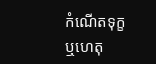កំណើតទុក្ខ ឬហេតុ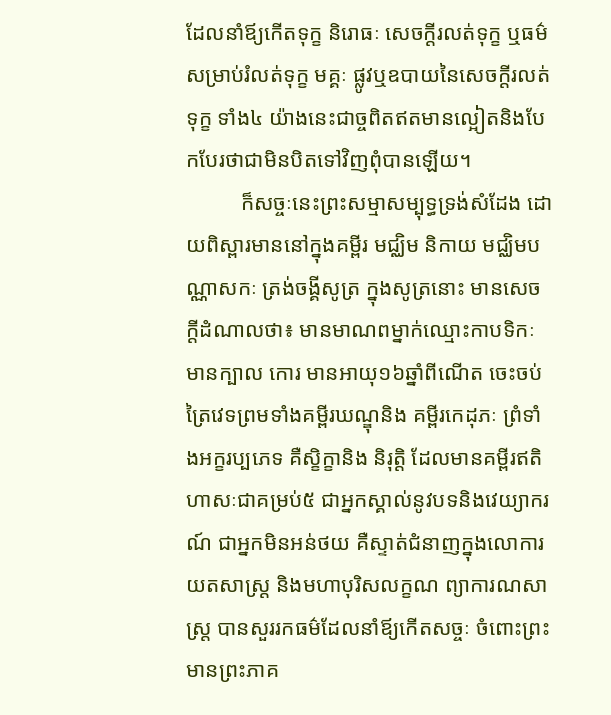ដែលនាំឪ្យកើតទុក្ខ និរោធៈ សេចក្តីរលត់ទុក្ខ ឬធម៌សម្រាប់រំលត់ទុក្ខ មគ្គៈ ផ្លូវឬឧបាយនៃសេចក្តីរលត់ទុក្ខ ទាំង៤ យ៉ាងនេះជាច្ចពិតឥតមានល្អៀតនិងបែកបែរថាជាមិនបិតទៅវិញពុំបានឡើយ។
          ក៏សច្ចៈនេះព្រះសម្មាសម្បុទ្ធទ្រង់សំដែង ដោយពិស្ពារមាននៅក្នុងគម្ពីរ មជ្ឈិម និកាយ មជ្ឈិមបណ្ណាសកៈ ត្រង់ចង្គីសូត្រ ក្នុងសូត្រនោះ មានសេចក្តីដំណាលថា៖ មានមាណពម្នាក់ឈ្មោះកាបទិកៈ មានក្បាល កោរ មានអាយុ១៦ឆ្នាំពីណើត ចេះចប់ត្រៃវេទព្រមទាំងគម្ពីរឃណ្ឌុនិង គម្ពីរកេដុភៈ ព្រំទាំងអក្ខរប្បភេទ គឺសិ្ខក្ខានិង និរុត្តិ ដែលមានគម្ពីរឥតិហាសៈជាគម្រប់៥ ជាអ្នកស្គាល់នូវបទនិងវេយ្យាករណ៍ ជាអ្នកមិនអន់ថយ គឺស្ទាត់ជំនាញក្នុងលោការយតសាស្ត្រ និងមហាបុរិសលក្ខណ ព្យាការណសាស្ត្រ បានសួររកធម៌ដែលនាំឪ្យកើតសច្ចៈ ចំពោះព្រះមានព្រះភាគ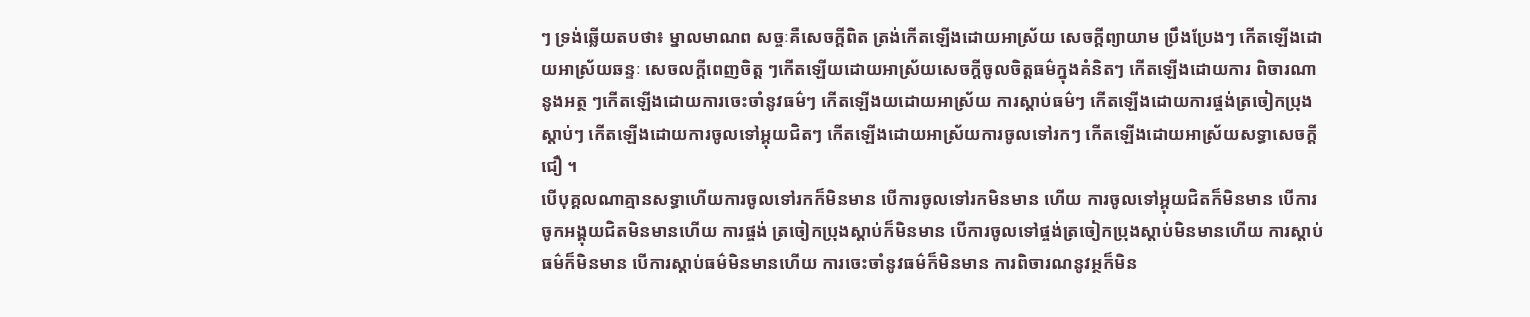ៗ ទ្រង់ឆ្លើយតបថា៖ ម្នាលមាណព សច្ចៈគឺសេចក្តីពិត ត្រង់កើតឡើងដោយអាស្រ័យ សេចក្តីព្យាយាម ប្រឹងប្រែងៗ កើតឡើងដោយអាស្រ័យឆន្ទៈ សេចលក្តីពេញចិត្ត ៗកើតឡើយដោយអាស្រ័យសេចក្តីចូលចិត្តធម៌ក្នុងគំនិតៗ កើតឡើងដោយការ ពិចារណានូងអត្ថ ៗកើតឡើងដោយការចេះចាំនូវធម៌ៗ កើតឡើងយដោយអាស្រ័យ ការស្តាប់ធម៌ៗ កើតឡើងដោយការផ្ចង់ត្រចៀកប្រុងស្តាប់ៗ កើតឡើងដោយការចូលទៅអ្គុយជិតៗ កើតឡើងដោយអាស្រ័យការចូលទៅរកៗ កើតឡើងដោយអាស្រ័យសទ្ធាសេចក្តីជឿ ។
បើបុគ្គលណាគ្មានសទ្ធាហើយការចូលទៅរកក៏មិនមាន បើការចូលទៅរកមិនមាន ហើយ ការចូលទៅអ្គុយជិតក៏មិនមាន បើការចូកអង្គុយជិតមិនមានហើយ ការផ្ចង់ ត្រចៀកប្រុងស្តាប់ក៏មិនមាន បើការចូលទៅផ្ចង់ត្រចៀកប្រុងស្តាប់មិនមានហើយ ការស្តាប់ធម៌ក៏មិនមាន បើការស្តាប់ធម៌មិនមានហើយ ការចេះចាំនូវធម៌ក៏មិនមាន ការពិចារណនូវអ្ថក៏មិន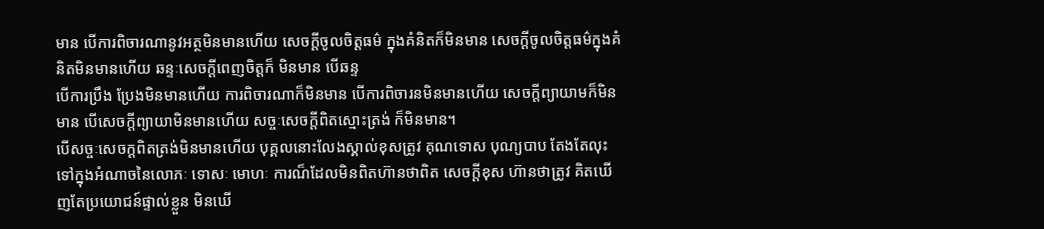មាន បើការពិចារណានូវអត្ថមិនមានហើយ សេចក្តីចូលចិត្តធម៌ ក្នុងគំនិតក៏មិនមាន សេចក្តីចូលចិត្តធម៌ក្នុងគំនិតមិនមានហើយ ឆន្ទៈសេចក្តីពេញចិត្តក៏ មិនមាន បើឆន្ទ
បើការប្រឹង ប្រែងមិនមានហើយ ការពិចារណាក៏មិនមាន បើការពិចារនមិនមានហើយ សេចក្តីព្យាយាមក៏មិនមាន បើសេចក្តីព្យាយាមិនមានហើយ សច្ចៈសេចក្តីពិតស្មោះត្រង់ ក៏មិនមាន។
បើសច្ចៈសេចក្តពិតត្រង់មិនមានហើយ បុគ្គលនោះលែងស្គាល់ខុសត្រូវ គុណទោស បុណ្យបាប តែងតែលុះទៅក្នុងអំណាចនៃលោភៈ ទោសៈ មោហៈ ការណ៏ដែលមិនពិតហ៊ានថាពិត សេចក្តីខុស ហ៊ានថាត្រូវ គិតឃើញតែប្រយោជន៍ផ្ទាល់ខ្លួន មិនឃើ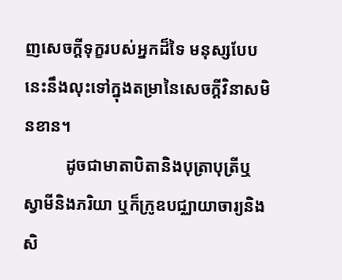ញសេចក្តីទុក្ខរបស់អ្នកដ៏ទៃ មនុស្សបែបនេះនឹងលុះទៅក្នុងតម្រានៃសេចក្តីវិនាសមិនខាន។
          ដូចជាមាតាបិតានិងបុត្រាបុត្រីឬស្វាមីនិងភរិយា ឬក៏ក្រូឧបជ្ឈាយាចារ្យនិងសិ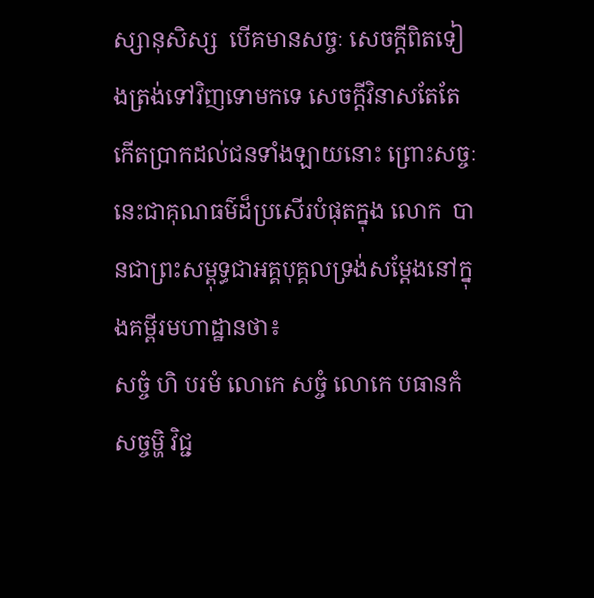ស្សានុសិស្ស  បើគមានសច្ចៈ សេចក្តីពិតទៀងត្រង់ទៅវិញទោមកទេ សេចក្តីវិនាសតែតែកើតប្រាកដល់ជនទាំងឡាយនោះ ព្រោះសច្ចៈ នេះជាគុណធម៌ដ៏ប្រសើរបំផុតក្នុង លោក  បានជាព្រះសម្ពុទ្ធជាអគ្គបុគ្គលទ្រង់សម្តែងនៅក្នុងគម្ពីរមហាដ្ឋានថា៖
សច្ចំ ហិ បរមំ លោកេ សច្ចំ លោកេ បធានកំ សច្ចម្ហិ វិជ្ជ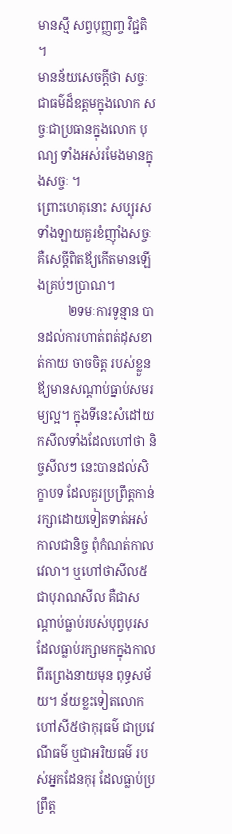មានស្មឹ សព្វបុញ្ញញ្ច វិជ្ជតិ ។
មានន័យសេចក្តីថា សច្ចៈជាធម៌ដ៏ឧត្តមក្នុងលោក សច្ចៈជាប្រធានក្នុងលោក បុណ្យ ទាំងអស់រមែងមានក្នុងសច្ចៈ ។
ព្រោះហេតុនោះ សប្បុរសទាំងឡាយគួរខំញ៉ាំងសច្ចៈគឺសេច្តីពិតឪ្យកើតមានឡើងគ្រប់ៗប្រាណ។
          ២ទមៈការទូន្មាន បានដល់ការហាត់ពត់ដុសខាត់កាយ ចាចចិត្ត របស់ខ្លួនឪ្យមានសណ្តាប់ធ្នាប់សមរម្យល្អ។ ក្នុងទីនេះសំដៅយកសីលទាំងដែលហៅថា និច្ចសីលៗ នេះបានដល់សិក្ខាបទ ដែលគួរប្រព្រឹត្តកាន់រក្សាដោយទៀតទាត់អស់កាលជានិច្ច ពុំកំណត់កាលវេលា។ ឬហៅថាសីល៥ ជាបុរាណសីល គឺជាសណ្តាប់ធ្លាប់របស់បុព្វបុរសដែលធ្លាប់រក្សាមកក្នុងកាលពីរព្រេងនាយមុន ពុទ្ធសម័យ។ ន័យខ្លះទៀតលោកហៅសី៥ថាកុរុធម៌ ជាប្រវេណីធម៌ ឬជាអរិយធម៌ របស់អ្នកដែនកុរុ ដែលធ្លាប់ប្រព្រឹត្ត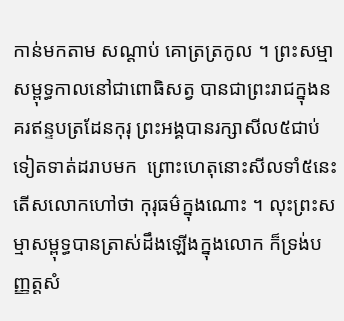កាន់មកតាម សណ្តាប់ គោត្រត្រកូល ។ ព្រះសម្មាសម្ពុទ្ធកាលនៅជាពោធិសត្វ បានជាព្រះរាជក្នុងនគរឥន្ទបត្រដែនកុរុ ព្រះអង្គបានរក្សាសីល៥ជាប់ទៀតទាត់ដរាបមក  ព្រោះហេតុនោះសីលទាំ៥នេះ តើសលោកហៅថា កុរុធម៌ក្នុងណោះ ។ លុះព្រះសម្មាសម្ពុទ្ធបានត្រាស់ដឹងឡើងក្នុងលោក ក៏ទ្រង់បញ្ញត្តសំ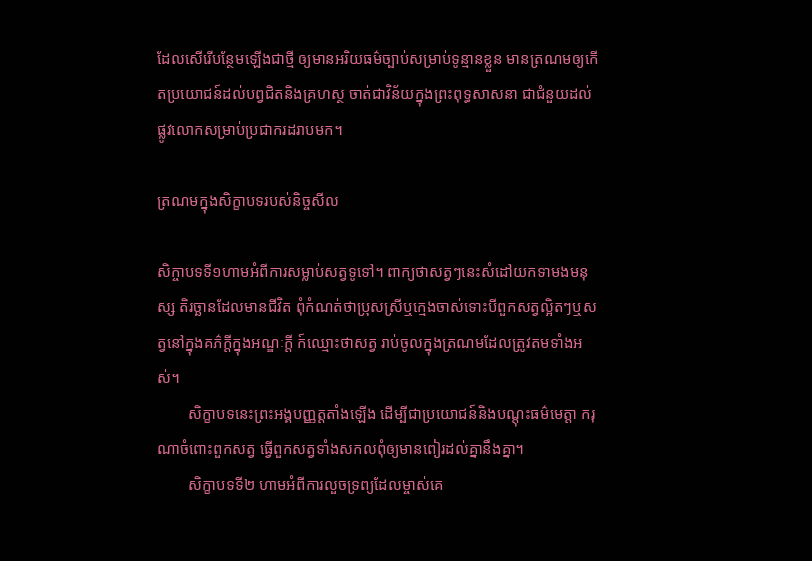ដែលសើរើបន្ថែមឡើងជាថ្មី ឲ្យមានអរិយធម៌ច្បាប់សម្រាប់ទូន្មានខ្លួន មានត្រណមឲ្យកើតប្រយោជន៍ដល់បព្វជិតនិងគ្រហស្ថ ចាត់ជាវិន័យក្នុងព្រះពុទ្ធសាសនា ជាជំនួយដល់ផ្លូវលោកសម្រាប់ប្រជាករដរាបមក។

ត្រណមក្នុងសិក្ខាបទរបស់និច្ចសីល

សិក្ចាបទទី១ហាមអំពីការសម្លាប់សត្វទូទៅ។ ពាក្យថាសត្វៗនេះសំដៅយកទាមងមនុស្ស តិរច្ឆានដែលមានជីវិត ពុំកំណត់ថាប្រុសស្រីឬក្មេងចាស់ទោះបីពួកសត្វល្អិតៗឬសត្វនៅក្នុងគភ៌ក្តីក្នុងអណ្ឌៈក្តី ក៍ឈ្មោះថាសត្វ រាប់ចូលក្នុងត្រណមដែលត្រូវតមទាំងអស់។
        សិក្ខាបទនេះព្រះអង្គបញ្ញត្តតាំងឡើង ដើម្បីជាប្រយោជន៍និងបណ្តុះធម៌មេត្តា ករុណាចំពោះពួកសត្វ ធ្វើពួកសត្វទាំងសកលពុំឲ្យមានពៀរដល់គ្នានឹងគ្នា។
        សិក្ខាបទទី២ ហាមអំពីការលួចទ្រព្យដែលម្ចាស់គេ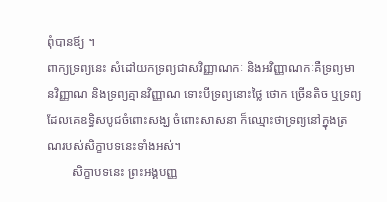ពុំបានឪ្យ ។
ពាក្យទ្រព្យនេះ សំដៅយកទ្រព្យជាសវិញ្ញាណកៈ និងអវិញ្ញាណកៈគឺទ្រព្យមានវិញ្ញាណ និងទ្រព្យគ្មានវិញ្ញាណ ទោះបីទ្រព្យនោះថ្លៃ ថោក ច្រើនតិច ឬទ្រព្យដែលគេឧទ្ធិសបូជចំពោះសង្ឃ ចំពោះសាសនា ក៏ឈ្មោះថាទ្រព្យនៅក្នុងត្រណរបស់សិក្ខាបទនេះទាំងអស់។
        សិក្ខាបទនេះ ព្រះអង្គបញ្ញ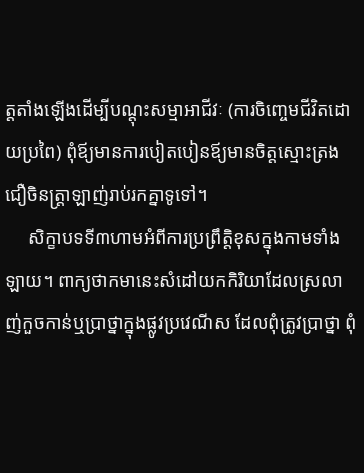ត្តតាំងឡើងដើម្បីបណ្តុះសម្មាអាជីវៈ (ការចិញ្ចេមជីវិតដោយប្រពៃ) ពុំឪ្យមានការបៀតបៀនឪ្យមានចិត្តស្មោះត្រងជឿចិនត្ត្រាឡាញ់រាប់រកគ្នាទូទៅ។
     សិក្ខាបទទី៣ហាមអំពីការប្រព្រឹត្តិខុសក្នុងកាមទាំងឡាយ។ ពាក្យថាកមានេះសំដៅយកកិរិយាដែលស្រលាញ់កួចកាន់ឬប្រាថ្នាក្នុងផ្លូវប្រវេណីស ដែលពុំត្រូវប្រាថ្នា ពុំ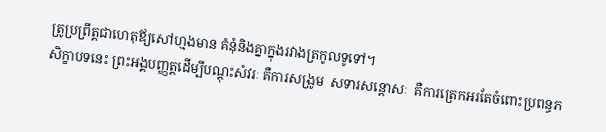ត្រូប្រព្រឹត្តជាហេតុឪ្យសៅហ្មងមាន គំនុំនិងគ្នាក្នុងរវាងត្រកូលទូទៅ។
សិក្ខាបទនេះ ព្រះអង្គបញ្ញត្តដើម្បីបណ្តុះសំវរៈ គឺការសង្រូម  សទារសន្តោសៈ  គឺការត្រេកអរតែចំពោះប្រពន្ធភ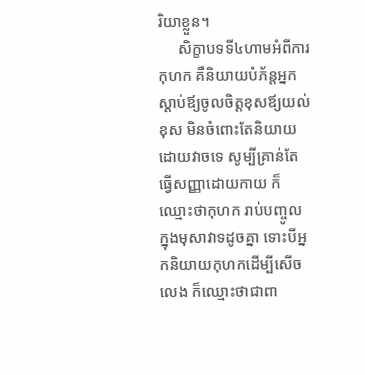រិយាខ្លួន។
     សិក្ខាបទទី៤ហាមអំពីការកុហក គឺនិយាយបំភ័ន្តអ្នកស្តាប់ឪ្យចូលចិត្តខុសឪ្យយល់ខុស មិនចំពោះតែនិយាយដោយវាចទេ សូម្បីគ្រាន់តែធ្វើសញ្ញាដោយកាយ ក៏ឈ្មោះថាកុហក រាប់បញ្ចូលក្នុងមុសាវាទដូចគ្នា ទោះបីអ្នកនិយាយកុហកដើម្បីសើចលេង ក៏ឈ្មោះថាជាពា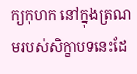ក្យកុហក នៅក្នុងត្រណមរបស់សិក្ខាបទនេះដែ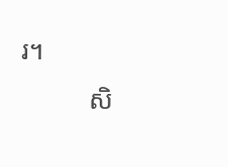រ។
          សិ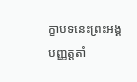ក្ខាបទនេះព្រះអង្គបញ្ញត្តតាំ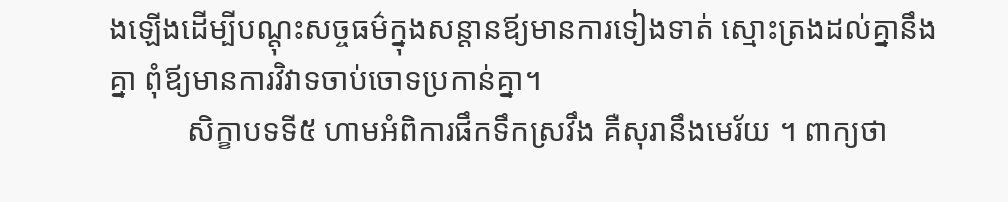ងឡើងដើម្បីបណ្តុះសច្ចធម៌ក្នុងសន្តានឪ្យមានការទៀងទាត់ ស្មោះត្រងដល់គ្នានឹងគ្នា ពុំឪ្យមានការវិវាទចាប់ចោទប្រកាន់គ្នា។
          សិក្ខាបទទី៥ ហាមអំពិការផឹកទឹកស្រវឹង គឺសុរានឹងមេរ័យ ។ ពាក្យថា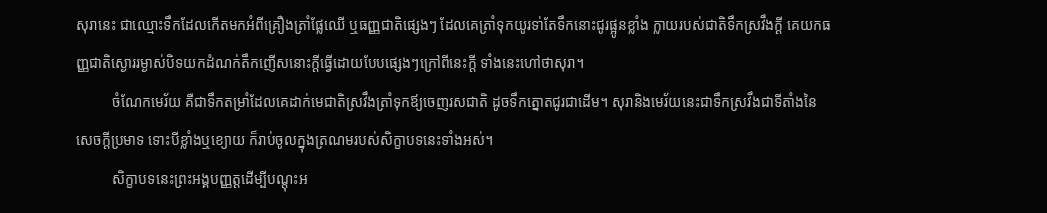សុរានេះ ជាឈ្មោះទឹកដែលកើតមកអំពីគ្រឿងត្រាំផ្លែឈើ ឬធញ្ញជាតិផ្សេងៗ ដែលគេត្រាំទុកយូរទា់តែទឹកនោះជូរផ្អូនខ្លាំង ក្លាយរបស់ជាតិទឹកស្រវឹងក្តី គេយកធញ្ញជាតិស្ងោររម្ងាស់បិទយកដំណក់តឹកញើសនោះក្តីធ្វើដោយបែបផ្សេងៗក្រៅពីនេះក្តី ទាំងនេះហៅថាសុរា។
          ចំណែកមេរ័យ គឺជាទឹកតម្រាំដែលគេដាក់មេជាតិស្រវឹងត្រាំទុកឪ្យចេញរសជាតិ ដូចទឹកត្នោតជូរជាដើម។ សុរានិងមេរ័យនេះជាទឹកស្រវឹងជាទីតាំងនៃសេចក្តីប្រមាទ ទោះបីខ្លាំងឬខ្យោយ ក៏រាប់ចូលក្នុងត្រណមរបស់សិក្ខាបទនេះទាំងអស់។
          សិក្ខាបទនេះព្រះអង្គបញ្ញត្តដើម្បីបណ្តុះអ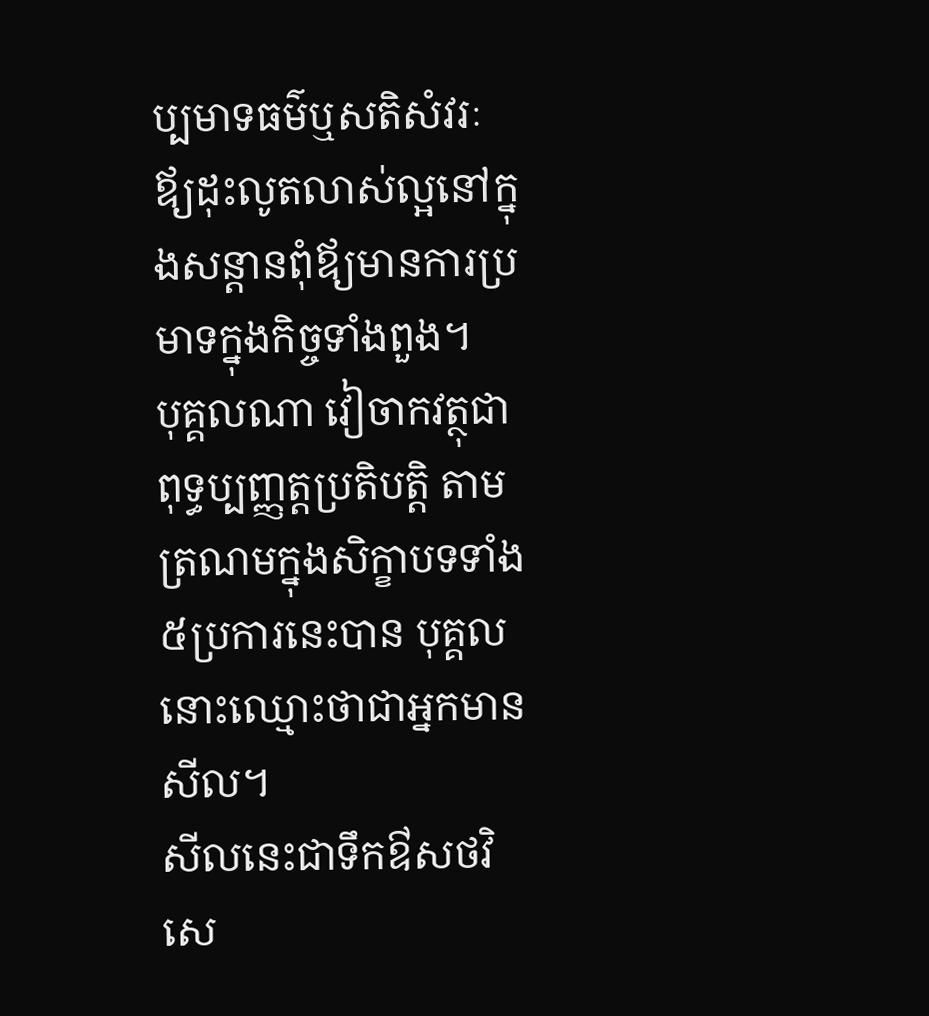ប្បមាទធម៌ឬសតិសំវរៈ ឪ្យដុះលូតលាស់ល្អនៅក្នុងសន្តានពុំឪ្យមានការប្រមាទក្នុងកិច្ចទាំងពួង។
បុគ្គលណា វៀចាកវត្ថុជាពុទ្ធប្បញ្ញត្តប្រតិបត្តិ តាមត្រណមក្នុងសិក្ខាបទទាំង៥ប្រការនេះបាន បុគ្គលនោះឈ្មោះថាជាអ្នកមានសីល។
សីលនេះជាទឹកឳសថវិសេ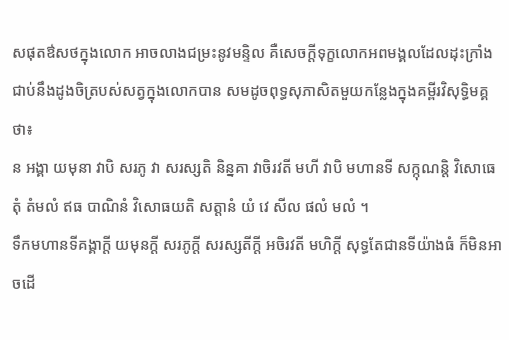សផុតឳសថក្នុងលោក អាចលាងជម្រះនូវមន្ទិល គឺសេចក្តីទុក្ខលោកអពមង្គលដែលដុះក្រាំងជាប់នឹងដូងចិត្របស់សត្វក្នុងលោកបាន សមដូចពុទ្ធសុភាសិតមួយកន្លែងក្នុងគម្ពីរវិសុទ្ធិមគ្គថា៖
ន អង្គា យមុនា វាបិ សរភូ វា សរស្សតិ និន្នគា វាចិរវតី មហី វាបិ មហានទី សក្កុណន្តិ វិសោធេតុំ តំមលំ ឥធ បាណិនំ វិសោធយតិ សត្តានំ យំ វេ សីល ផលំ មលំ ។
ទឹកមហានទីគង្គាក្តី យមុនក្តី សរភូក្តី សរស្សតីក្តី អចិរវតី មហិក្តី សុទ្ធតែជានទីយ៉ាងធំ ក៏មិនអាចដើ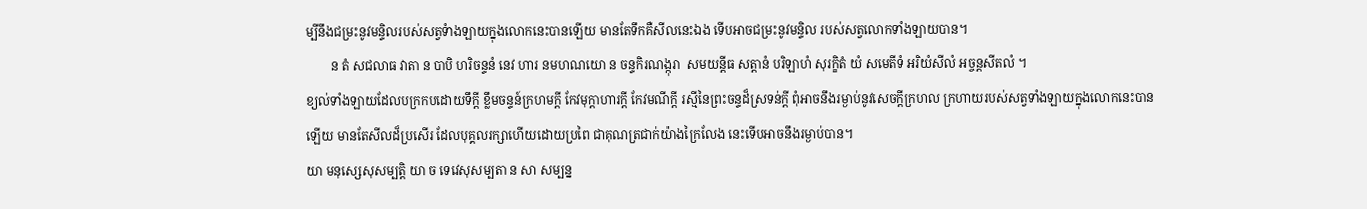ម្បីនឹងជម្រះនូវមន្ទិលរបស់សត្វទំាងឡាយក្នុងលោកនេះបានឡើយ មានតែទឹកគឺសីលនេះឯង ទើបអាចជម្រះនូវមន្ទិល របស់សត្វលោកទាំងឡាយបាន។
        ន តំ សជលាធ វាតា ន បាបិ ហរិចន្ទនំ នេវ ហារ នមហណយោ ន ចន្ទកិរណង្កុរា  សមយន្តីធ សត្តានំ បរិឡាហំ សុរក្ខិតំ យំ សមេតីទំ អរិយំសីលំ អច្ចន្តសីតលំ ។
ខ្យល់ទាំងឡាយដែលបក្រកបដោយទឹក្តី ខ្លឹមចន្ទន៍ក្រហមក្តី កែវមុក្តាហារក្តី កែវមណីក្តី រស្មីនៃព្រះចន្ទដ៏ស្រទន់ក្តី ពុំអាចនឹងរម្ងាប់នូវសេចក្តីក្រហល ក្រហាយរបស់សត្វទាំងឡាយក្នុងលោកនេះបានឡើយ មានតែសីលដ៏ប្រសើរ ដែលបុគ្គលរក្សាហើយដោយប្រពៃ ជាគុណត្រជាក់យ៉ាងក្រៃលែង នេះទើបអាចនឹងរម្ងាប់បាន។
យា មនុស្សេសុសម្បត្តិ យា ច ទេវេសុសម្បតា ន សា សម្បន្ន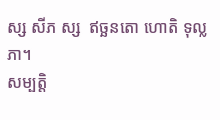ស្ស សីភ ស្ស  ឥច្ឆនតោ ហោតិ ទុល្លភា។
សម្បត្តិ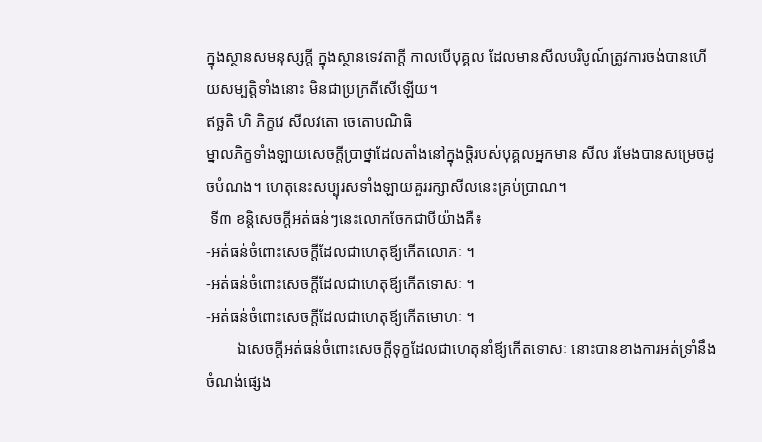ក្នុងស្ថានសមនុស្សក្តី ក្នុងស្ថានទេវតាក្តី កាលបើបុគ្គល ដែលមានសីលបរិបូណ៍ត្រូវការចង់បានហើយសម្បត្តិទាំងនោះ មិនជាប្រក្រតីសើឡើយ។
ឥច្ឆតិ ហិ ភិក្ខវេ សីលវតោ ចេតោបណិធិ
ម្នាលភិក្ខទាំងឡាយសេចក្តីប្រាថ្នាដែលតាំងនៅក្នុងចិ្តរបស់បុគ្គលអ្នកមាន សីល រមែងបានសម្រេចដូចបំណង។ ហេតុនេះសប្បុរសទាំងឡាយគួររក្សាសីលនេះគ្រប់ប្រាណ។
 ទី៣ ខន្តិសេចក្តីអត់ធន់ៗនេះលោកចែកជាបីយ៉ាងគឺ៖
-អត់ធន់ចំពោះសេចក្តីដែលជាហេតុឪ្យកើតលោភៈ ។
-អត់ធន់ចំពោះសេចក្តីដែលជាហេតុឪ្យកើតទោសៈ ។
-អត់ធន់ចំពោះសេចក្តីដែលជាហេតុឪ្យកើតមោហៈ ។
        ឯសេចក្តីអត់ធន់ចំពោះសេចក្តីទុក្ខដែលជាហេតុនាំឪ្យកើតទោសៈ នោះបានខាងការអត់ទ្រាំនឹងចំណង់ផ្សេង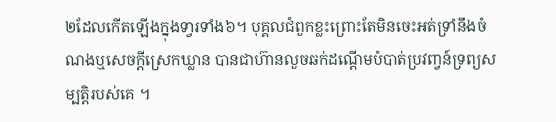២ដែលកើតឡើងក្នុងទា្វរទាំង៦។ បុគ្គលជំពួកខ្លះព្រោះតែមិនចេះអត់ទ្រាំនឹងចំណងឬសេចក្តីស្រេកឃ្លាន បានជាហ៊ានលួចឆក់ដណ្តើមបំបាត់ប្រវញ្វន៍ទ្រព្យសម្បត្តិរបស់គេ ។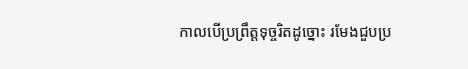កាលបើប្រព្រឹត្តទុច្ចរិតដូច្នោះ រមែងជួបប្រ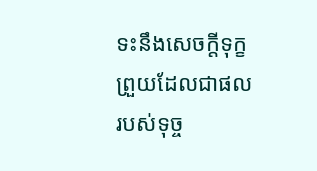ទះនឹងសេចក្តីទុក្ខព្រួយដែលជាផលរបស់ទុច្ច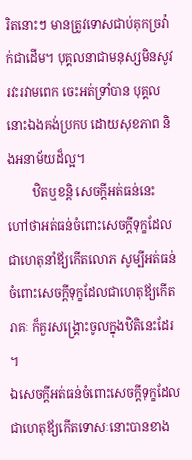រិតនោះៗ មានត្រូវទោសជាប់គុកច្រវ៉ាក់ជាដើម។ បុគ្គលនាជាមនុស្សមិនសូវរវះរវាមពេក ចេះអត់ទ្រាំបាន បុគ្គលនោះឯងគង់ប្រកប ដោយសុខភាព និងអនាម័យដ៏ល្អ។
        ឋិតឬខន្តិ សេចក្តីអត់ធន់នេះ ហៅថាអត់ធន់ចំពោះសេចក្តីទុក្ខដែលជាហេតុនាំឪ្យកើតលោភ សូម្បីអត់ធន់ចំពោះសេចក្តីទុក្ខដែលជាហេតុឪ្យកើតរាគៈ ក៏គួរសង្រ្គោះចូលក្នុងឋិតិនេះដែរ ។
ឯសេចក្តីអត់ធន់ចំពោះសេចក្តីទុក្ខដែលជាហេតុឪ្យកើតទោសៈនោះបានខាង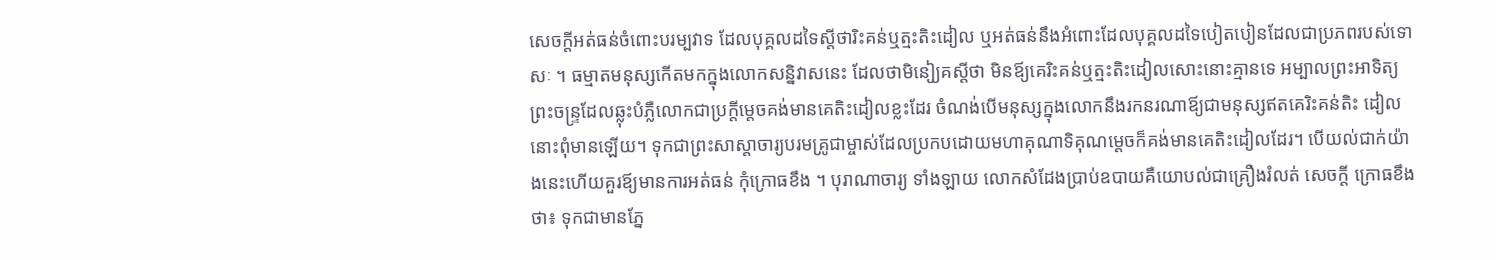សេចក្តីអត់ធន់ចំពោះបរម្បវាទ ដែលបុគ្គលដទៃស្តីថារិះគន់ឬត្មះតិះដៀល ឬអត់ធន់នឹងអំពោះដែលបុគ្គលដទៃបៀតបៀនដែលជាប្រភពរបស់ទោសៈ ។ ធម្មាតមនុស្សកើតមកក្នុងលោកសន្និវាសនេះ ដែលថាមិនៀ្យគស្តីថា មិនឪ្យគេរិះគន់ឬត្មះតិះដៀលសោះនោះគ្មានទេ អម្បាលព្រះអាទិត្យព្រះចន្ទ្រដែលឆ្លុះបំភ្លឺលោកជាប្រក្តីម្តេចគង់មានគេតិះដៀលខ្លះដែរ ចំណង់បើមនុស្សក្នុងលោកនឹងរកនរណាឪ្យជាមនុស្សឥតគេរិះគន់តិះ ដៀលនោះពុំមានឡើយ។ ទុកជាព្រះសាស្តាចារ្យបរមគ្រូជាម្ចាស់ដែលប្រកបដោយមហាគុណាទិគុណម្តេចក៏គង់មានគេតិះដៀលដែរ។ បើយល់ជាក់យ៉ាងនេះហើយគួរឪ្យមានការអត់ធន់ កុំក្រោធខឹង ។ បុរាណាចារ្យ ទាំងឡាយ លោកសំដែងប្រាប់ឧបាយគឺយោបល់ជាគ្រឿងរំលត់ សេចក្តី ក្រោធខឹងថា៖ ទុកជាមានភ្នែ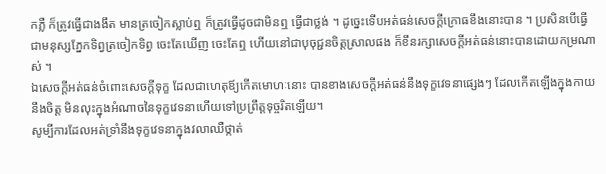កភ្លឺ ក៏ត្រូវធ្វើជាងងឹត មានត្រចៀកស្លាប់ឮ ក៏ត្រូវធ្វើដូចជាមិនឮ ធ្វើជាថ្លង់ ។ ដូច្នេះទើបអត់ធន់សេចក្តីក្រោធខឹងនោះបាន ។ ប្រសិនបើធ្វើជាមនុស្សភ្នែកទិព្វត្រចៀកទិព្វ ចេះតែឃើញ ចេះតែឮ ហើយនៅជាបុចុជ្ជនចិត្តស្រាលផង ក៏ខឹនរក្សាសេចក្តីអត់ធន់នោះបានដោយកម្រណាស់ ។
ឯសេចក្តីអត់ធន់ចំពោះសេចក្តីទុក្ខ ដែលជាហេតុឪ្យកើតមោហៈនោះ បានខាងសេចក្តីអត់ធន់នឹងទុក្ខវេទនាផ្សេងៗ ដែលកើតឡើងក្នុងកាយនឹងចិត្ត មិនលុះក្នុងអំណាចនៃទុក្ខវេទនាហើយទៅប្រព្រឹត្តទុច្ចរិតឡើយ។
សូម្បីការដែលអត់ទ្រាំនឹងទុក្ខវេទនាក្នុងវលាឈឺថ្កាត់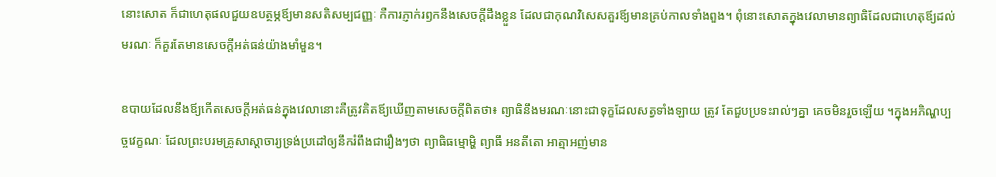នោះសោត ក៏ជាហេតុផលជួយឧបត្ថម្ភឪ្យមានសតិសម្បជញ្ញៈ កឺការភ្ញាក់រឭកនឹងសេចក្តីដឹងខ្លួន ដែលជាកុណវិសេសគួរឪ្យមានគ្រប់កាលទាំងពួង។ ពុំនោះសោតក្នុងវេលាមានព្យាធិដែលជាហេតុឪ្យដល់មរណៈ ក៏គួរតែមានសេចក្តីអត់ធន់យ៉ាងមាំមួន។

ឧបាយដែលនឹងឪ្យកើតសេចក្តីអត់ធន់ក្នុងវេលានោះគឺត្រូវគិតឪ្យឃើញតាមសេចក្តីពិតថា៖ ព្យាធិនឹងមរណៈនោះជាទុក្ខដែលសត្វទាំងឡាយ ត្រូវ តែជួបប្រទះរាល់ៗគ្នា គេចមិនរួចឡើយ ។ក្នុងអភិណ្ហប្បច្ចវេក្ខណៈ ដែលព្រះបរមគ្រូសាស្តាចារ្យទ្រង់ប្រដៅឲ្យនឹករំពឹងជារឿងៗថា ព្យាធិធម្មោម្ហិ ព្យាធឹ អនតីតោ អាត្មាអញ់មាន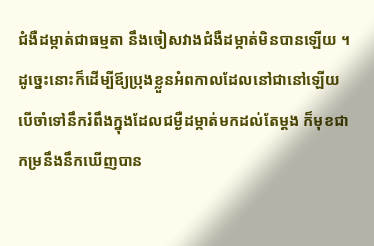ជំងឺដម្កាត់ជាធម្មតា នឹងចៀសវាងជំងឺដម្កាត់មិនបានឡើយ ។ ដូច្នេះនោះក៏ដើម្បីឪ្យប្រុងខ្លួនអំពកាលដែលនៅជានៅឡើយ បើចាំទៅនឹករំពឹងក្នុងដែលជម្ងឺដម្កាត់មកដល់តែម្តង ក៏មុខជាកម្រនឹងនឹកឃើញបាន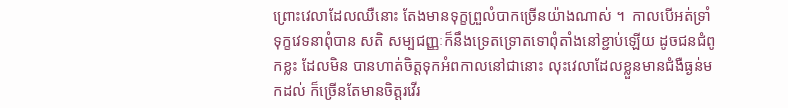ព្រោះវេលាដែលឈឺនោះ តែងមានទុក្ខព្រួលំបាកច្រើនយ៉ាងណាស់ ។  កាលបើអត់ទ្រាំទុក្ខវេទនាពុំបាន សតិ សម្បជញ្ញៈក៏នឹងទ្រេតទ្រោតទោពុំតាំងនៅខ្ជាប់ឡើយ ដូចជនជំពូកខ្លះ ដែលមិន បានហាត់ចិត្តទុកអំពកាលនៅជានោះ លុះវេលាដែលខ្លួនមានជំងឺធ្ងន់មកដល់ ក៏ច្រើនតែមានចិត្តរវើរ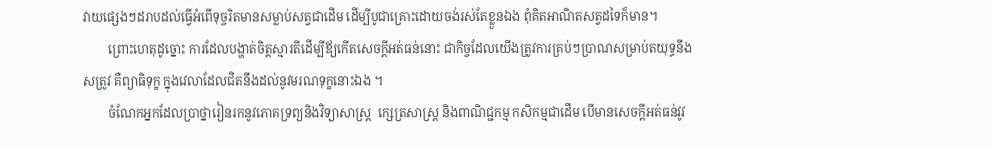វាយផ្សេងៗដរាបដល់ធ្វើអំពើទុច្ចរិតមានសម្លាប់សត្វជាដើម ដើម្បីបូជាគ្រោះដោយចង់រស់តែខ្លួនឯង ពុំគិតអាណិតសត្វដទៃក៏មាន។
        ព្រោះហេតុដូច្នោះ ការដែលបង្ហាត់ចិត្តស្មារតីដើម្បីឪ្យកើតសេចក្តីអត់ធន់នោះ ជាកិច្ចដែលយើងត្រូវការគ្រប់ៗប្រាណសម្រាប់តយុទ្ធនឹងសត្រូវ គឺព្យាធិទុក្ខ ក្នុងវេលាដែលជិតនឹងដល់នូវមរណទុក្ខនោះឯង ។
        ចំណែកអ្នកដែលប្រាថ្នារៀនរកនូវភោគទ្រព្យនិងវិទ្យាសាស្ត្រ  ក្សេត្រសាស្ត្រ និងពាណិជ្ជកម្ម កសិកម្មជាដើម បើមានសេចក្តីអត់ធន់វូវ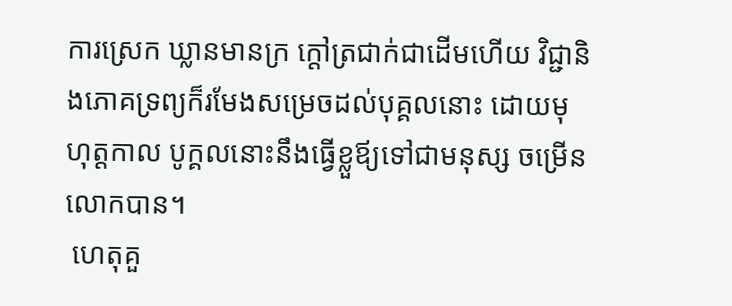ការស្រេក ឃ្លានមានក្រ ក្តៅត្រជាក់ជាដើមហើយ វិជ្ជានិងភោគទ្រព្យក៏រមែងសម្រេចដល់បុគ្គលនោះ ដោយមុហុត្តកាល បូក្គលនោះនឹងធ្វើខ្លួឪ្យទៅជាមនុស្ស ចម្រើនលោកបាន។
 ហេតុគួ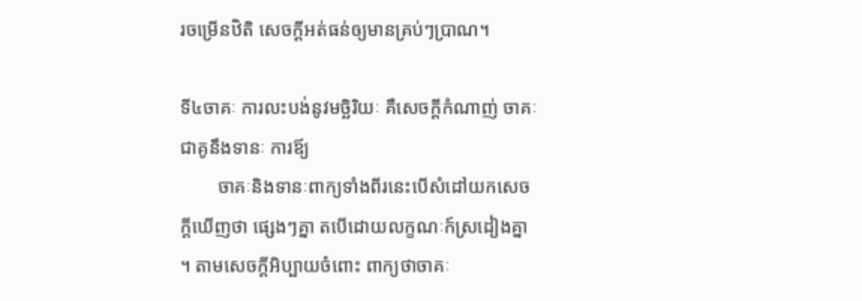រចម្រើនឋិតិ សេចក្តីអត់ធន់ឲ្យមានគ្រប់ៗប្រាណ។

ទី៤ចាគៈ ការលះបង់នូវមច្ឆិរិយៈ គឺសេចក្តីកំណាញ់ ចាគៈជាគូនឹងទានៈ ការឪ្យ
        ចាគៈនិងទានៈពាក្យទាំងពីរនេះបើសំដៅយកសេចក្តីឃើញថា ផ្សេងៗគ្នា តបើដោយលក្ខណៈក៍ស្រដៀងគ្នា ។ តាមសេចក្តីអិប្បាយចំពោះ ពាក្យថាចាគៈ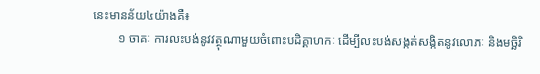នេះមានន័យ៤យ៉ាងគឺ៖
        ១ ចាគៈ ការលះបង់នូវវត្ថុណាមួយចំពោះបដិគ្គាហកៈ ដើម្បីលះបង់សង្កត់សង្កិតនូវលោភៈ និងមច្ឆិរិ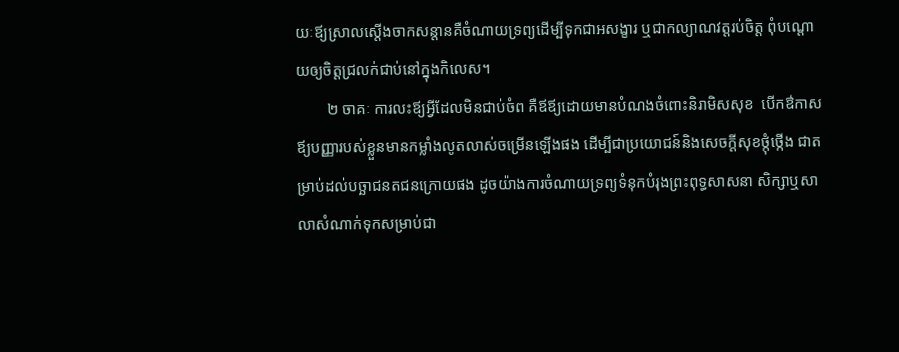យៈឪ្យស្រាលស្តើងចាកសន្តានគឺចំណាយទ្រព្យដើម្បីទុកជាអសង្ខារ ឬជាកល្យាណវត្តរប់ចិត្ត ពុំបណ្តោយឲ្យចិត្តជ្រលក់ជាប់នៅក្នុងកិលេស។
        ២ ចាគៈ ការលះឪ្យអ្វីដែលមិនជាប់ចំព គឺឪឪ្យដោយមានបំណងចំពោះនិរាមិសសុខ  បើកឳកាសឪ្យបញ្ញារបស់ខ្លួនមានកម្លាំងលូតលាស់ចម្រើនឡើងផង ដើម្បីជាប្រយោជន៍និងសេចក្តីសុខថ្កុំថ្កើង ជាតម្រាប់ដល់បច្ឆាជនតជនក្រោយផង ដូចយ៉ាងការចំណាយទ្រព្យទំនុកបំរុងព្រះពុទ្ធសាសនា សិក្សាឬសាលាសំណាក់ទុកសម្រាប់ជា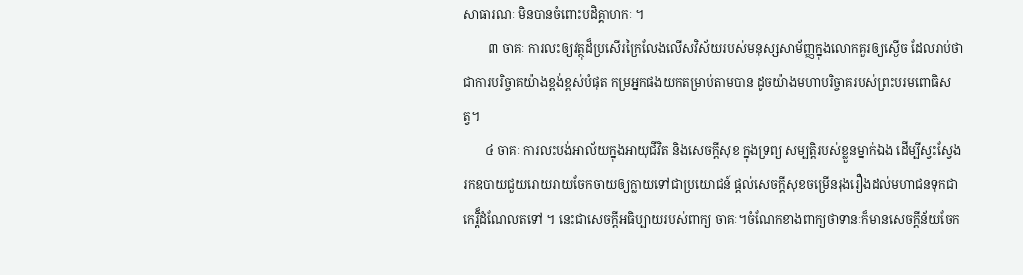សាធារណៈ មិនបានចំពោះបដិគ្គាហកៈ ។
        ៣ ចាគៈ ការលះឲ្យវត្ថុដ៏ប្រសើរក្រៃលែងលើសវិស័យរបស់មនុស្សសាម័ញ្ញក្នុងលោកគួរឲ្យស្ងើច ដែលរាប់ថាជាការបរិច្ចាគយ៉ាងខ្ពង់ខ្ពស់បំផុត កម្រអ្នកផងយកតម្រាប់តាមបាន ដូចយ៉ាងមហាបរិច្ចាគរបស់ព្រះបរមពោធិសត្វ។
       ៤ ចាគៈ ការលះបង់អាល័យក្នុងអាយុជីវិត និងសេចក្តីសុខ ក្នុងទ្រព្យ សម្បត្តិរបស់ខ្លួនម្នាក់ឯង ដើម្បីស្វះស្វែងរកឧបាយជួយរោយរាយចែកចាយឲ្យក្លាយទៅជាប្រយោជន៍ ផ្តល់សេចក្តីសុខចម្រើនរុងរឿងដល់មហាជនទុកជាកេរ្តិ៏ដំណែលតទៅ ។ នេះជាសេចក្តីអធិប្បាយរបស់ពាក្យ ចាគៈ។ចំណែកខាងពាក្យថាទានៈក៏មានសេចក្តីន័យចែក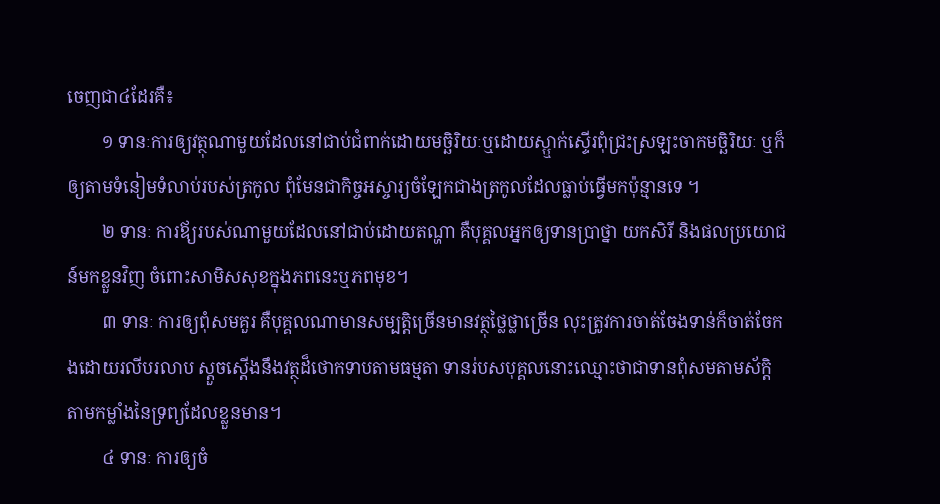ចេញជា៤ដែរគឺ៖
        ១ ទានៈការឲ្យវត្ថុណាមួយដែលនៅជាប់ជំពាក់ដោយមច្ឆិរិយៈឬដោយស្ឬាក់ស្ទើរពុំជ្រះស្រឡះចាកមច្ឆិរិយៈ ឬក៏ឲ្យតាមទំនៀមទំលាប់របស់ត្រកូល ពុំមែនជាកិច្ចអស្ចារ្យចំឡែកជាងត្រកូលដែលធ្លាប់ធ្វើមកប៉ុន្មានទេ ។
        ២ ទានៈ ការឪ្យរបស់ណាមួយដែលនៅជាប់ដោយតណ្ហា គឺបុគ្គលអ្នកឲ្យទានប្រាថ្នា យកសិរី និងផលប្រយោជន៍មកខ្លួនវិញ ចំពោះសាមិសសុខក្នុងភពនេះឬភពមុខ។
        ៣ ទានៈ ការឲ្យពុំសមគួរ គឺបុគ្គលណាមានសម្បត្តិច្រើនមានវត្ថុថ្លៃថ្លាច្រើន លុះត្រូវការចាត់ចែងទាន់ក៏ចាត់ចែកងដោយរលីបរលាប ស្តួចស្តើងនឹងវត្ថុដ៏ថោកទាបតាមធម្មតា ទានរ់បសបុគ្គលនោះឈ្មោះថាជាទានពុំសមតាមស័ក្តិតាមកម្លាំងនៃទ្រព្យដែលខ្លួនមាន។
        ៤ ទានៈ ការឲ្យចំ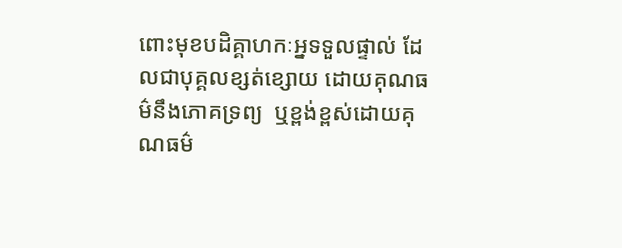ពោះមុខបដិគ្គាហកៈអ្នទទួលផ្ទាល់ ដែលជាបុគ្គលខ្សត់ខ្សោយ ដោយគុណធម៌នឹងភោគទ្រព្យ  ឬខ្ពង់ខ្ពស់ដោយគុណធម៌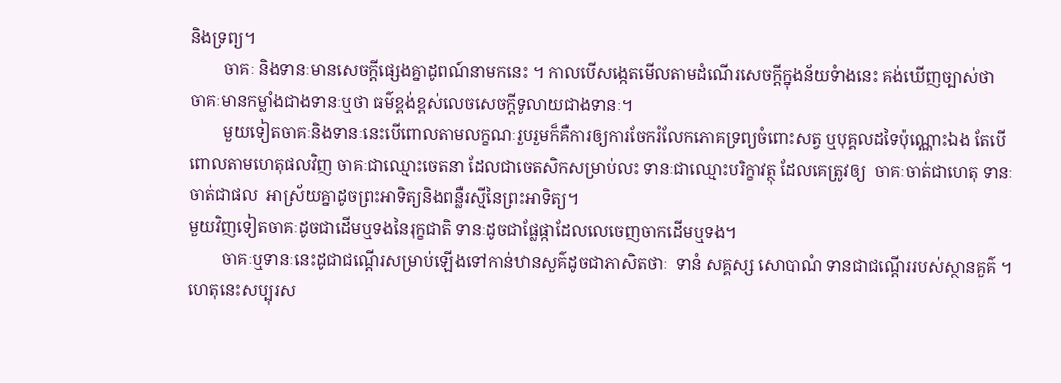និងទ្រព្យ។
        ចាគៈ និងទានៈមានសេចក្តីផ្សេងគ្នាដូពណ៍នាមកនេះ ។ កាលបើសង្កេតមើលតាមដំណើរសេចក្តីក្នុងន័យទំាងនេះ គង់ឃើញច្បាស់ថា ចាគៈមានកម្លាំងជាងទានៈឬថា ធម៌ខ្ពង់ខ្ពស់លេចសេចក្តីទូលាយជាងទានៈ។
        មួយទៀតចាគៈនិងទានៈនេះបើពោលតាមលក្ខណៈរួបរួមក៏គឺការឲ្យការចែករំលែកភោគទ្រព្យចំពោះសត្វ ឬបុគ្គលដទៃប៉ុណ្ណោះឯង តែបើពោលតាមហេតុផលវិញ ចាគៈជាឈ្មោះចេតនា ដែលជាចេតសិកសម្រាប់លះ ទានៈជាឈ្មោះបរិក្ខាវត្ថុ ដែលគេត្រូវឲ្យ  ចាគៈចាត់ជាហេតុ ទានៈចាត់ជាផល  អាស្រ័យគ្នាដូចព្រះអាទិត្យនិងពន្លឺរស្មីនៃព្រះអាទិត្យ។
មួយវិញទៀតចាគៈដូចជាដើមឬទងនៃរុក្ខជាតិ ទានៈដូចជាផ្លែផ្កាដែលលេចេញចាកដើមឬទង។
        ចាគៈឬទានៈនេះដូជាជណ្តើរសម្រាប់ឡើងទៅកាន់ឋានសួគ៌ដូចជាភាសិតថាៈ  ទានំ សគ្គស្ស សោបាណំ ទានជាជណ្តើររបស់ស្ថានគួគ៌ ។
ហេតុនេះសប្បុរស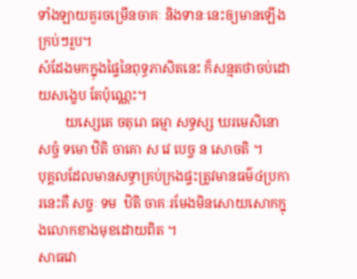ទាំងឡាយគួរចម្រើនចាគៈ និងទានៈនេះឲ្យមានឡើងក្រប់ៗរួប។
សំដែងមកក្នុងផ្ទៃនៃពុទ្ធភាសិតនេះ ក៏សន្មតថាចប់ដោយសង្ខេប តែប៉ុណ្ណេះ។
        យស្សេតេ ចតុរោ ធម្មា សទ្ធស្ស ឃរមេសិនោ សច្ចំ ទមោ ឋិតិ ចាគោ ស វេ បេច្ច ន សោចតិ ។
បុគ្គលដែលមានសទ្ធាគ្រប់ក្រងផ្ទះត្រូវមានធម៌៤ប្រការនេះគឺ សច្ចៈ ទម  ឋិតិ ចាគៈរមែងមិនសោយសោកក្នុងលោកខាងមុខដោយពិត ។
សាធវោ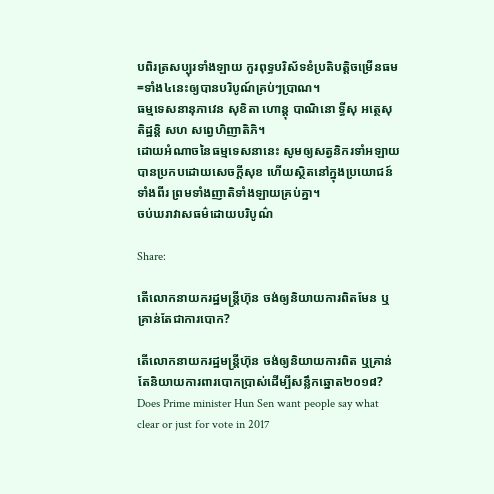បពិរត្រសប្បុរទាំងឡាយ កួរពុទ្ធបរិស័ទខំប្រតិបត្តិចម្រើនធម=ទាំង៤នេះឲ្យបានបរិបូណ៍គ្រប់ៗប្រាណ។
ធម្មទេសនានុភាវេន សុខិតា ហោន្តុ បាណិនោ ទ្ធីសុ អត្ថេសុ តិដ្ឋន្តិ សហ សព្វេហិញាតិភិ។
ដោយអំណាចនៃធម្មទេសនានេះ សូមឲ្យសត្វនិករទាំអឡាយបានប្រកបដោយសេចក្តីសុខ ហើយស្ថិតនៅក្នុងប្រយោជន៍ទាំងពីរ ព្រមទាំងញាតិទាំងឡាយគ្រប់គ្នា។
ចប់ឃរាវាសធម៌ដោយបរិបូណ៌

Share:

តើលោកនាយករដ្ឋមន្ត្រីហ៊ុន ចង់ឲ្យនិយាយការពិតមែន ឬគ្រាន់តែជាការបោក?

តើលោកនាយករដ្ឋមន្ត្រីហ៊ុន ចង់ឲ្យនិយាយការពិត ឬគ្រាន់តែនិយាយការពារបោកប្រាស់ដើម្បីសន្លឹកឆ្នោត២០១៨?
Does Prime minister Hun Sen want people say what clear or just for vote in 2017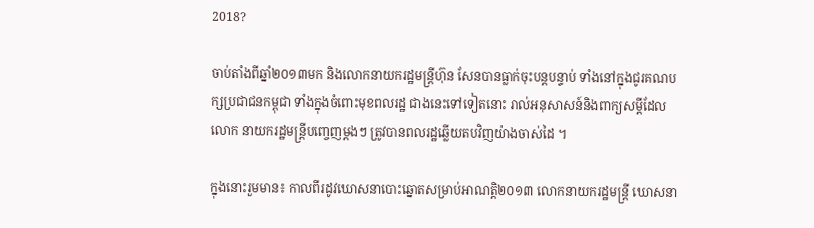2018?

ចាប់តាំងពីឆ្នាំ២០១៣មក និងលោកនាយករដ្ឋមន្ត្រីហ៊ុន សែនបានធ្លាក់ចុះបន្តបន្ទាប់ ទាំងនៅក្នុងជូរគណបក្សប្រជាជនកម្ពុជា ទាំងក្នុងចំពោះមុខពលរដ្ឋ ជាងនេះទៅទៀតនោះ រាល់អនុសាសន៍និងពាក្យសម្តីដែលលោក នាយករដ្ឋមន្ត្រីបញ្ចេញម្តងៗ ត្រូវបានពលរដ្ឋឆ្លើយតបវិញយ៉ាងចាស់ដៃ ។

ក្នុងនោះរួមមាន៖ កាលពីរដូវឃោសនាបោះឆ្នោតសម្រាប់អាណត្តិ២០១៣ លោកនាយករដ្ឋមន្ត្រី ឃោសនា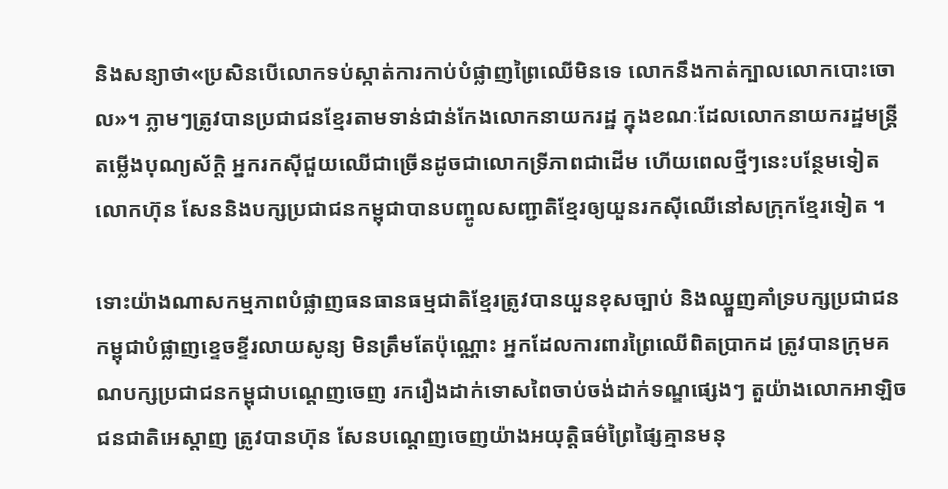និងសន្យាថា«ប្រសិនបើលោកទប់ស្កាត់ការកាប់បំផ្លាញព្រៃឈើមិនទេ លោកនឹងកាត់ក្បាលលោកបោះចោល»។ ភ្លាមៗត្រូវបានប្រជាជនខ្មែរតាមទាន់ជាន់កែងលោកនាយករដ្ឋ ក្នុងខណៈដែលលោកនាយករដ្ឋមន្ត្រី តម្លើងបុណ្យស័ក្តិ អ្នករកស៊ីជួយឈើជាច្រើនដូចជាលោកទ្រីភាពជាដើម ហើយពេលថ្មីៗនេះបន្ថែមទៀត លោកហ៊ុន សែននិងបក្សប្រជាជនកម្ពុជាបានបញ្ចូលសញ្ជាតិខ្មែរឲ្យយួនរកស៊ីឈើនៅសក្រុកខ្មែរទៀត ។

ទោះយ៉ាងណាសកម្មភាពបំផ្លាញធនធានធម្មជាតិខ្មែរត្រូវបានយួនខុសច្បាប់ និងឈ្នួញគាំទ្របក្សប្រជាជនកម្ពុជាបំផ្លាញខ្ទេចខ្ទីរលាយសូន្យ មិនត្រឹមតែប៉ុណ្ណោះ អ្នកដែលការពារព្រៃឈើពិតប្រាកដ ត្រូវបានក្រុមគណបក្សប្រជាជនកម្ពុជាបណ្តេញចេញ រករឿងដាក់ទោសពៃចាប់ចង់ដាក់ទណ្ឌផ្សេងៗ តួយ៉ាងលោកអាឡិច ជនជាតិអេស្តាញ ត្រូវបានហ៊ុន សែនបណ្តេញចេញយ៉ាងអយុត្តិធម៌ព្រៃផ្សៃគ្មានមនុ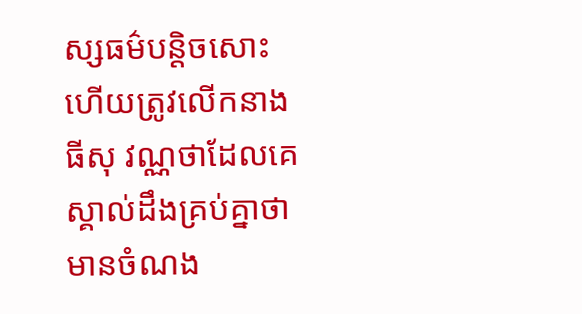ស្សធម៌បន្តិចសោះ ហើយត្រូវលើកនាងធីសុ វណ្ណថាដែលគេស្គាល់ដឹងគ្រប់គ្នាថាមានចំណង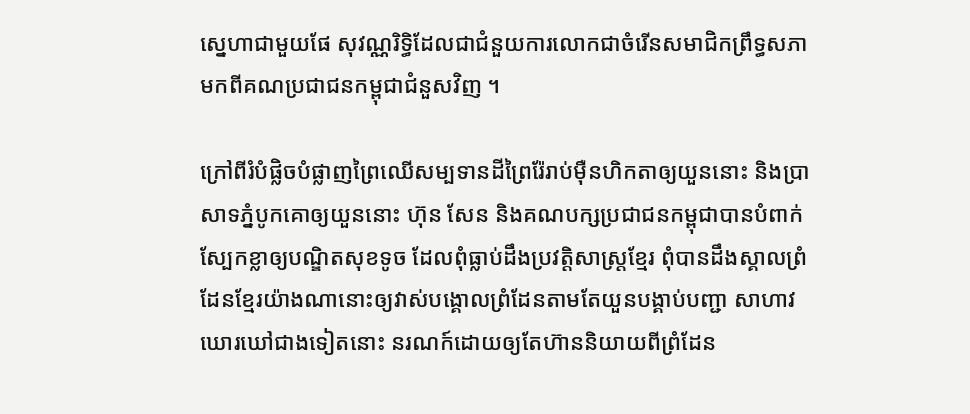ស្នេហាជាមួយផែ សុវណ្ណរិទ្ធិដែលជាជំនួយការលោកជាចំរើនសមាជិកព្រឹទ្ធសភាមកពីគណប្រជាជនកម្ពុជាជំនួសវិញ ។

ក្រៅពីរំបំផ្លិចបំផ្លាញព្រៃឈើសម្បទានដីព្រៃរ៉ែរាប់ម៉ឺនហិកតាឲ្យយួននោះ និងប្រាសាទភ្នំបូកគោឲ្យយួននោះ ហ៊ុន សែន និងគណបក្សប្រជាជនកម្ពុជាបានបំពាក់ស្បែកខ្លាឲ្យបណ្ឌិតសុខទូច ដែលពុំធ្លាប់ដឹងប្រវត្តិសាស្ត្រខ្មែរ ពុំបានដឹងស្គាលព្រំដែនខ្មែរយ៉ាងណានោះឲ្យវាស់បង្គោលព្រំដែនតាមតែយួនបង្គាប់បញ្ជា សាហាវឃោរឃៅជាងទៀតនោះ នរណក៍ដោយឲ្យតែហ៊ាននិយាយពីព្រំដែន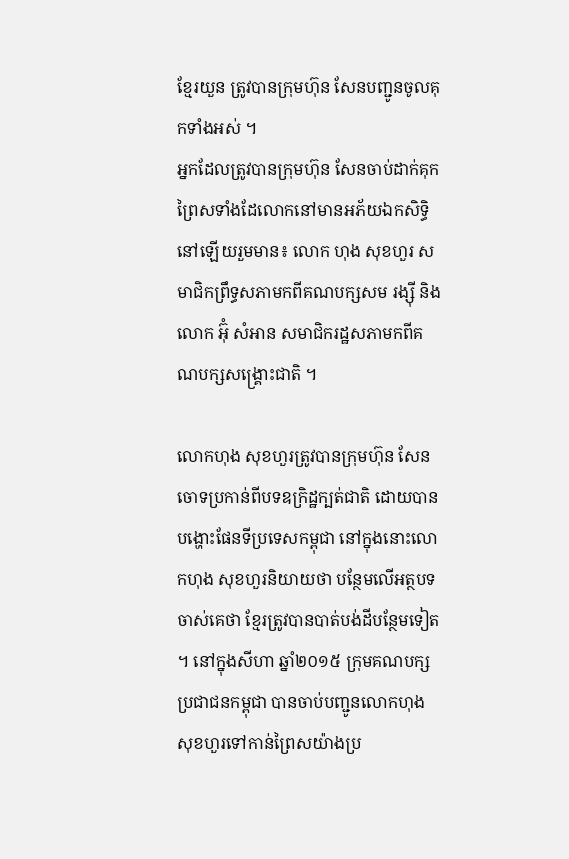ខ្មែរយួន ត្រូវបានក្រុមហ៊ុន សែនបញ្ជូនចូលគុកទាំងអស់ ។
អ្នកដែលត្រូវបានក្រុមហ៊ុន សែនចាប់ដាក់គុកព្រៃសទាំងដែលោកនៅមានអភ័យឯកសិទ្ធិនៅឡើយរួមមាន៖ លោក ហុង សុខហួរ សមាជិកព្រឹទ្ធសភាមកពីគណបក្សសម រង្ស៊ី និងលោក អ៊ុំ សំអាន សមាជិករដ្ឋសភាមកពីគណបក្សសង្គ្រោះជាតិ ។

លោកហុង សុខហួរត្រូវបានក្រុមហ៊ុន សែនចោទប្រកាន់ពីបទឧក្រិដ្ឋក្បត់ជាតិ ដោយបានបង្ហោះផែនទីប្រទេសកម្ពុជា នៅក្នុងនោះលោកហុង សុខហួរនិយាយថា បន្ថែមលើអត្ថបទចាស់គេថា ខ្មែរត្រូវបានបាត់បង់ដីបន្ថែមទៀត ។ នៅក្នុងសីហា ឆ្នាំ២០១៥ ក្រុមគណបក្សប្រជាជនកម្ពុជា បានចាប់បញ្ជូនលោកហុង សុខហួរទៅកាន់ព្រៃសយ៉ាងប្រ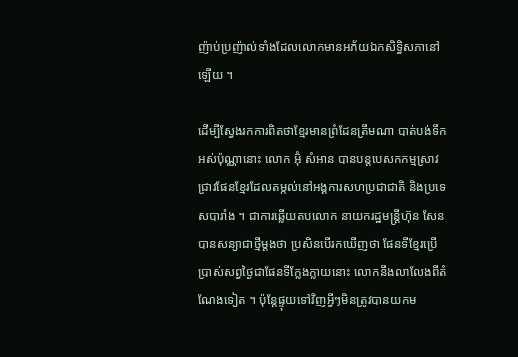ញ៉ាប់ប្រញ៉ាល់ទាំងដែលលោកមានអភ័យឯកសិទ្ធិសភានៅឡើយ ។

ដើម្បីស្វែងរកការពិតថាខ្មែរមានព្រំដែនត្រឹមណា បាត់បង់ទឹកអស់ប៉ុណ្ណានោះ លោក អ៊ុំ សំអាន បានបន្តបេសកកម្មស្រាវជ្រាវផែនខ្មែរដែលតម្កល់នៅអង្គការសហប្រជាជាតិ និងប្រទេសបារាំង ។ ជាការឆ្លើយតបលោក នាយករដ្ឋមន្ត្រីហ៊ុន សែនបានសន្យាជាថ្មីម្តងថា ប្រសិនបើរកឃើញថា ផែនទីខ្មែរប្រើប្រាស់សព្វថ្ងៃជាផែនទីក្លែងក្លាយនោះ លោកនឹងលាលែងពីតំណែងទៀត ។ ប៉ុន្តែផ្ទុយទៅវិញអ្វីៗមិនត្រូវបានយកម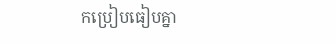កប្រៀបធៀបគ្នា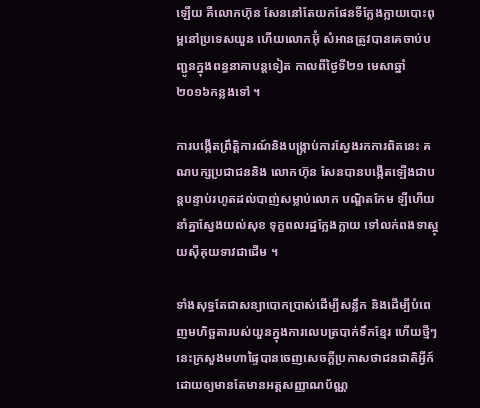ឡើយ គឺលោកហ៊ុន សែននៅតែយកផែនទីក្លែងក្លាយបោះពុម្ពនៅប្រទេសយួន ហើយលោកអ៊ុំ សំអានត្រូវបានគេចាប់បញ្ជូនក្នុងពន្ធនាគាបន្តទៀត កាលពីថ្ងៃទី២១ មេសាឆ្នាំ២០១៦កន្លងទៅ ។

ការបង្កើតព្រឹត្តិការណ៍និងបង្ក្រាប់ការស្វែងរកការពិតនេះ គណបក្សប្រជាជននិង លោកហ៊ុន សែនបានបង្កើតឡើងជាបន្តបន្ទាប់រហូតដល់បាញ់សម្លាប់លោក បណ្ឌិតកែម ឡីហើយ នាំគ្នាស្វែងយល់សុខ ទុក្ខពលរដ្ឋក្លែងក្លាយ ទៅលក់ពងទាស្អុយស៊ីគុយទាវជាដើម ។

ទាំងសុទ្ធតែជាសន្យាបោកប្រាស់ដើម្បីសន្លឹក និងដើម្បីបំពេញមហិច្ឆតារបស់យួនក្នុងការលេបត្របាក់ទឹកខ្មែរ ហើយថ្មីៗនេះក្រសួងមហាផ្ទៃបានចេញសេចក្តីប្រកាសថាជនជាតិអ្វីក៍ដោយឲ្យមានតែមានអត្តសញ្ញាណប័ណ្ណ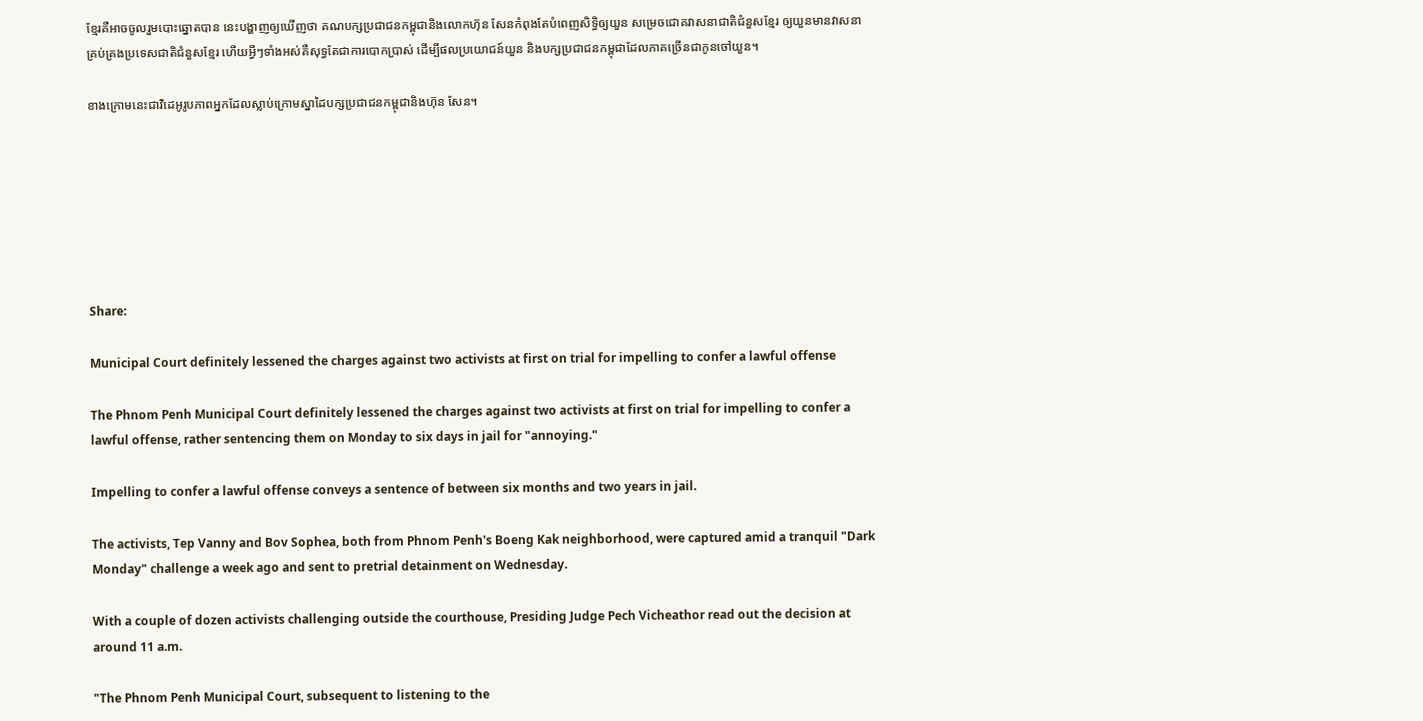ខ្មែរគឺអាចចូលរួមបោះឆ្នោតបាន នេះបង្ហាញឲ្យឃើញថា គណបក្សប្រជាជនកម្ពុជានិងលោកហ៊ុន សែនកំពុងតែបំពេញសិទ្ធិឲ្យយួន សម្រេចជោគវាសនាជាតិជំនួសខ្មែរ ឲ្យយួនមានវាសនាគ្រប់គ្រងប្រទេសជាតិជំនួសខ្មែរ ហើយអ្វីៗទាំងអស់គឺសុទ្ធតែជាការបោកប្រាស់ ដើម្បីផលប្រយោជន៍យួន និងបក្សប្រជាជនកម្ពុជាដែលភាគច្រើនជាកូនចៅយួន។

ខាងក្រោមនេះជាវិដេអូរូបភាពអ្នកដែលស្លាប់ក្រោមស្នាដៃបក្សប្រជាជនកម្ពុជានិងហ៊ុន សែន។







Share:

Municipal Court definitely lessened the charges against two activists at first on trial for impelling to confer a lawful offense

The Phnom Penh Municipal Court definitely lessened the charges against two activists at first on trial for impelling to confer a lawful offense, rather sentencing them on Monday to six days in jail for "annoying."

Impelling to confer a lawful offense conveys a sentence of between six months and two years in jail.

The activists, Tep Vanny and Bov Sophea, both from Phnom Penh's Boeng Kak neighborhood, were captured amid a tranquil "Dark Monday" challenge a week ago and sent to pretrial detainment on Wednesday.

With a couple of dozen activists challenging outside the courthouse, Presiding Judge Pech Vicheathor read out the decision at around 11 a.m.

"The Phnom Penh Municipal Court, subsequent to listening to the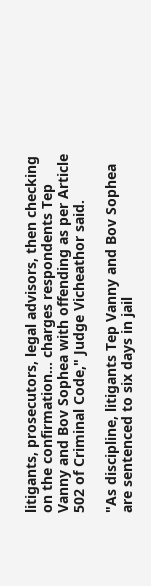litigants, prosecutors, legal advisors, then checking on the confirmation… charges respondents Tep Vanny and Bov Sophea with offending as per Article 502 of Criminal Code," Judge Vicheathor said.

"As discipline, litigants Tep Vanny and Bov Sophea are sentenced to six days in jail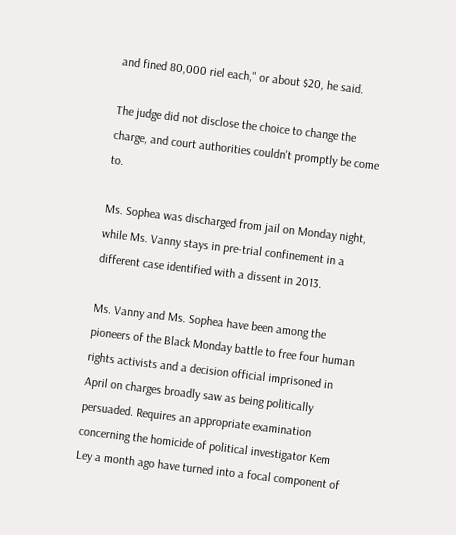and fined 80,000 riel each," or about $20, he said.

The judge did not disclose the choice to change the charge, and court authorities couldn't promptly be come to.

Ms. Sophea was discharged from jail on Monday night, while Ms. Vanny stays in pre-trial confinement in a different case identified with a dissent in 2013.

Ms. Vanny and Ms. Sophea have been among the pioneers of the Black Monday battle to free four human rights activists and a decision official imprisoned in April on charges broadly saw as being politically persuaded. Requires an appropriate examination concerning the homicide of political investigator Kem Ley a month ago have turned into a focal component of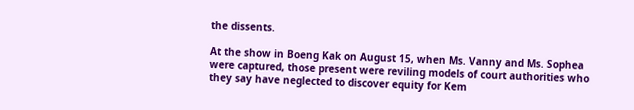the dissents.

At the show in Boeng Kak on August 15, when Ms. Vanny and Ms. Sophea were captured, those present were reviling models of court authorities who they say have neglected to discover equity for Kem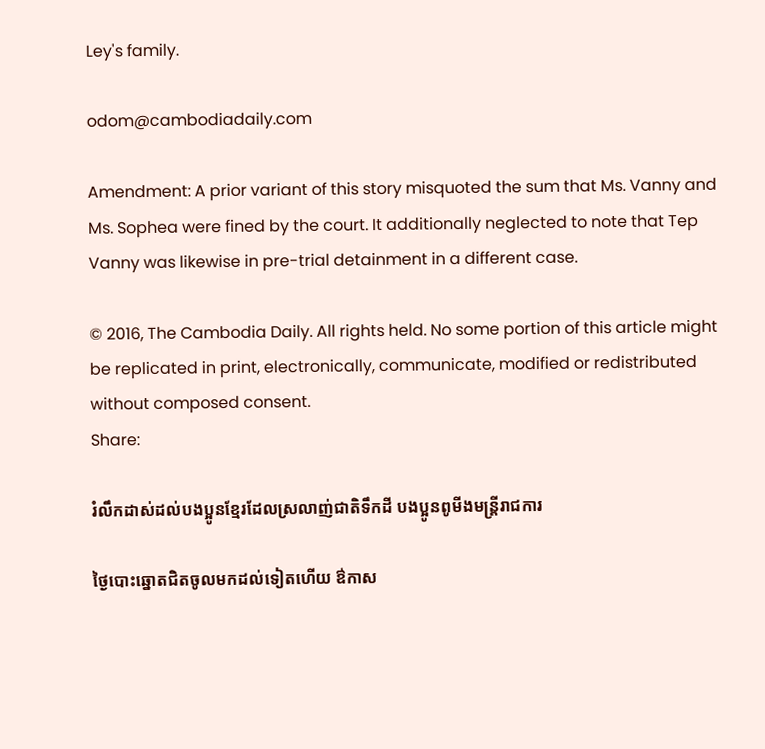Ley's family.

odom@cambodiadaily.com

Amendment: A prior variant of this story misquoted the sum that Ms. Vanny and Ms. Sophea were fined by the court. It additionally neglected to note that Tep Vanny was likewise in pre-trial detainment in a different case.

© 2016, The Cambodia Daily. All rights held. No some portion of this article might be replicated in print, electronically, communicate, modified or redistributed without composed consent.
Share:

រំលឹកដាស់ដល់បងប្អូនខ្មែរដែលស្រលាញ់ជាតិទឹកដី បងប្អូនពូមីងមន្ត្រីរាជការ

ថ្ងៃបោះឆ្នោតជិតចូលមកដល់ទៀតហើយ ឳកាស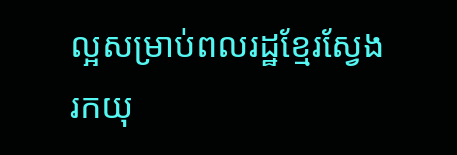ល្អសម្រាប់ពលរដ្ឋខ្មែរស្វែងរកយុ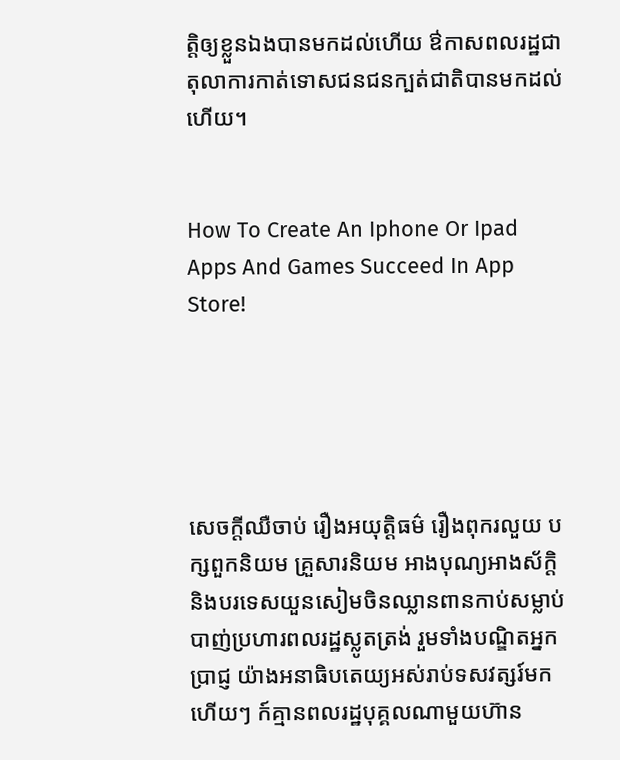ត្តិឲ្យខ្លួនឯងបានមកដល់ហើយ ឳកាសពលរដ្ឋជាតុលាការកាត់ទោសជនជនក្បត់ជាតិបានមកដល់ហើយ។


How To Create An Iphone Or Ipad Apps And Games Succeed In App Store!





សេចក្តីឈឺចាប់ រឿងអយុត្តិធម៌ រឿងពុករលួយ បក្សពួកនិយម គ្រួសារនិយម អាងបុណ្យអាងស័ក្តិ និងបរទេសយួនសៀមចិនឈ្លានពានកាប់សម្លាប់បាញ់ប្រហារពលរដ្ឋស្លូតត្រង់ រួមទាំងបណ្ឌិតអ្នកប្រាជ្ញ យ៉ាងអនាធិបតេយ្យអស់រាប់ទសវត្សរ៍មកហើយៗ ក៍គ្មានពលរដ្ឋបុគ្គលណាមួយហ៊ាន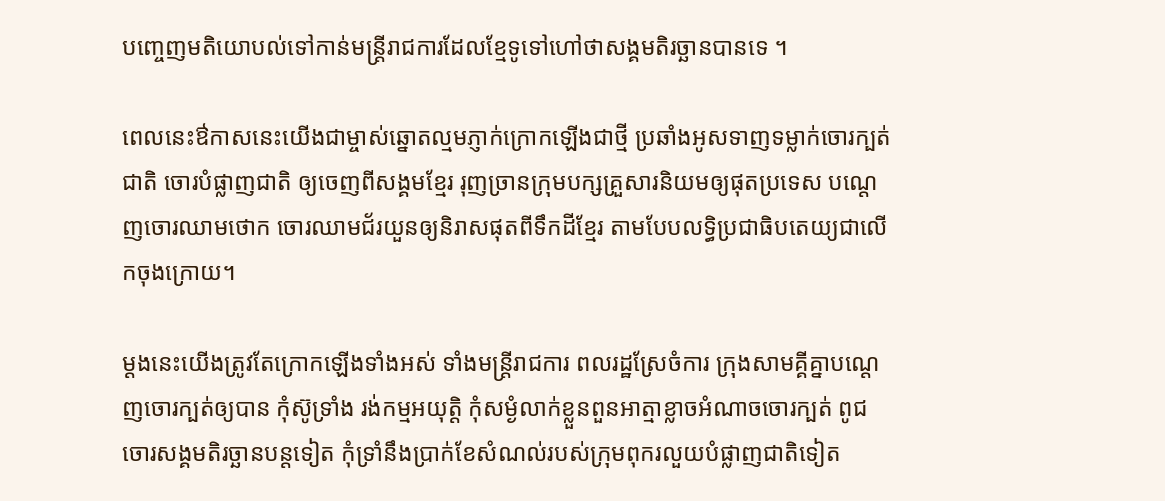បញ្ចេញមតិយោបល់ទៅកាន់មន្ត្រីរាជការដែលខ្មែទូទៅហៅថាសង្គមតិរច្ឆានបានទេ ។

ពេលនេះឳកាសនេះយើងជាម្ចាស់ឆ្នោតល្មមភ្ញាក់ក្រោកឡើងជាថ្មី ប្រឆាំងអូសទាញទម្លាក់ចោរក្បត់ជាតិ ចោរបំផ្លាញជាតិ ឲ្យចេញពីសង្គមខ្មែរ រុញច្រានក្រុមបក្សគ្រួសារនិយមឲ្យផុតប្រទេស បណ្តេញចោរឈាមថោក ចោរឈាមជ័រយួនឲ្យនិរាសផុតពីទឹកដីខ្មែរ តាមបែបលទ្ធិប្រជាធិបតេយ្យជាលើកចុងក្រោយ។

ម្តងនេះយើងត្រូវតែក្រោកឡើងទាំងអស់ ទាំងមន្ត្រីរាជការ ពលរដ្ឋស្រែចំការ ក្រុងសាមគ្គីគ្នាបណ្តេញចោរក្បត់ឲ្យបាន កុំស៊ូទ្រាំង រង់កម្មអយុត្តិ កុំសម្ងំលាក់ខ្លួនពួនអាត្មាខ្លាចអំណាចចោរក្បត់ ពូជចោរសង្គមតិរច្ឆានបន្តទៀត កុំទ្រាំនឹងប្រាក់ខែសំណល់របស់ក្រុមពុករលួយបំផ្លាញជាតិទៀត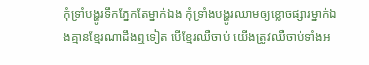កុំទ្រាំបង្ហូរទឹកភ្នែកតែម្នាក់ឯង កុំទ្រាំងបង្ហូរឈាមឲ្យខ្លោចផ្សារម្នាក់ឯងគ្មានខ្មែរណាដឹងឮទៀត បើខ្មែរឈឺចាប់ យើងត្រូវឈឺចាប់ទាំងអ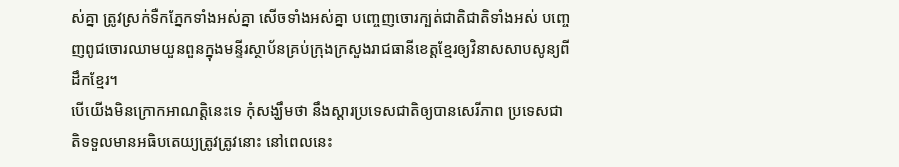ស់គ្នា ត្រូវស្រក់ទឺកភ្នែកទាំងអស់គ្នា សើចទាំងអស់គ្នា បញ្ចេញចោរក្បត់ជាតិជាតិទាំងអស់ បញ្ចេញពូជចោរឈាមយួនពួនក្នុងមន្ទីរស្ថាប័នគ្រប់ក្រុងក្រសួងរាជធានីខេត្តខ្មែរឲ្យវិនាសសាបសូន្យពីដឹកខ្មែរ។
បើយើងមិនក្រោកអាណត្តិនេះទេ កុំសង្ឃឹមថា នឹងស្តារប្រទេសជាតិឲ្យបានសេរីភាព ប្រទេសជាតិទទួលមានអធិបតេយ្យត្រូវត្រូវនោះ នៅពេលនេះ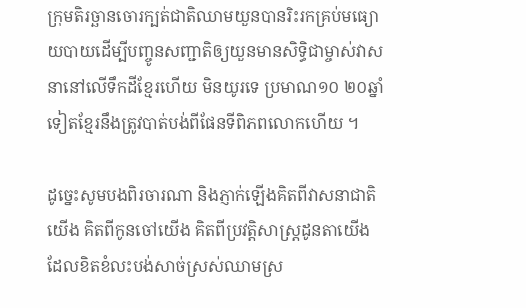ក្រុមតិរច្ឆានចោរក្បត់ជាតិឈាមយួនបានរិះរកគ្រប់មធ្យោយបាយដើម្បីបញ្ចូនសញ្ជាតិឲ្យយួនមានសិទ្ធិជាម្ចាស់វាសនានៅលើទឹកដីខ្មែរហើយ មិនយូរទេ ប្រមាណ១០ ២០ឆ្នាំទៀតខ្មែរនឹងត្រូវបាត់បង់ពីផែនទីពិភពលោកហើយ ។

ដូច្នេះសូមបងពិរចារណា និងភ្ញាក់ឡើងគិតពីវាសនាជាតិយើង គិតពីកូនចៅយើង គិតពីប្រវត្តិសាស្ត្រដូនតាយើង ដែលខិតខំលះបង់សាច់ស្រស់ឈាមស្រ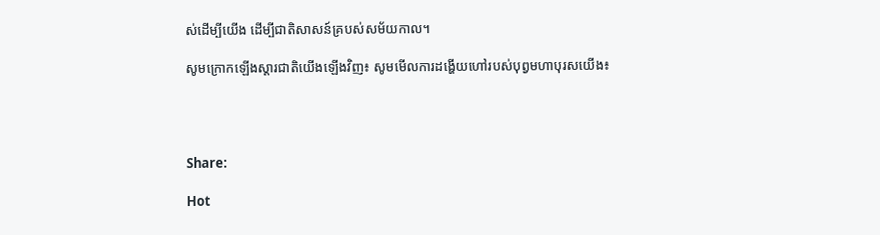ស់ដើម្បីយើង ដើម្បីជាតិសាសន៍គ្របស់សម័យកាល។

សូមក្រោកឡើងស្តារជាតិយើងឡើងវិញ៖ សូមមើលការដង្ហើយហៅរបស់បុព្វមហាបុរសយើង៖




Share:

Hot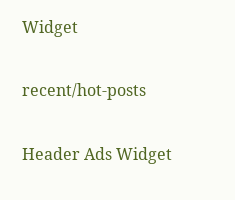Widget

recent/hot-posts

Header Ads Widget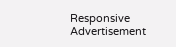Responsive Advertisement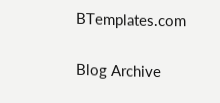BTemplates.com

Blog Archive